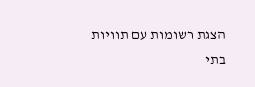הצגת רשומות עם תוויות בתי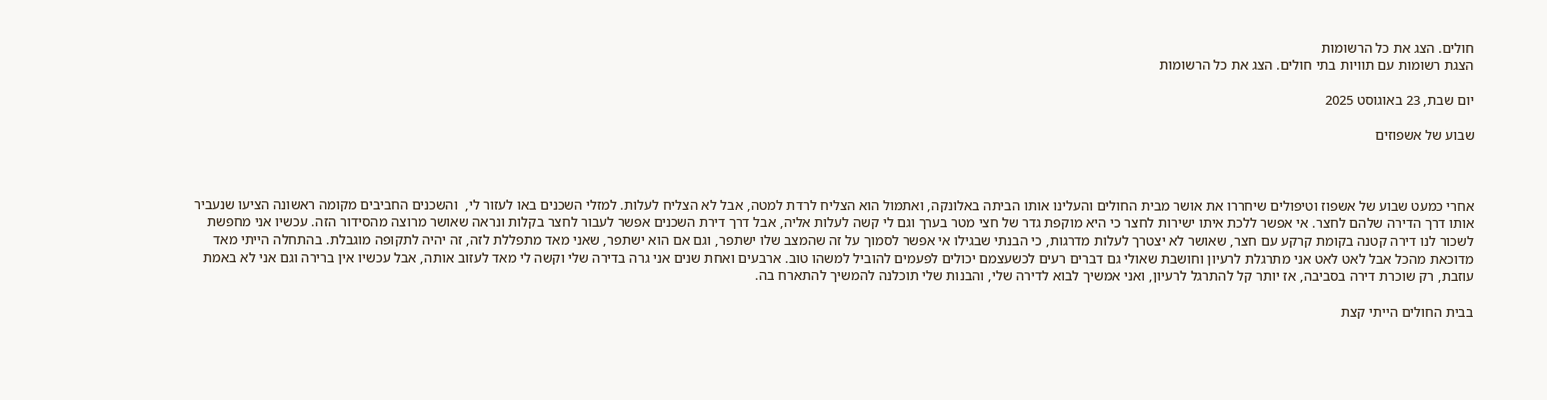חולים. הצג את כל הרשומות
הצגת רשומות עם תוויות בתי חולים. הצג את כל הרשומות

יום שבת, 23 באוגוסט 2025

שבוע של אשפוזים



אחרי כמעט שבוע של אשפוז וטיפולים שיחררו את אושר מבית החולים והעלינו אותו הביתה באלונקה, ואתמול הוא הצליח לרדת למטה, אבל לא הצליח לעלות. למזלי השכנים באו לעזור לי,  והשכנים החביבים מקומה ראשונה הציעו שנעביר אותו דרך הדירה שלהם לחצר. אי אפשר ללכת איתו ישירות לחצר כי היא מוקפת גדר של חצי מטר בערך וגם לי קשה לעלות אליה, אבל דרך דירת השכנים אפשר לעבור לחצר בקלות ונראה שאושר מרוצה מהסידור הזה. עכשיו אני מחפשת לשכור לנו דירה קטנה בקומת קרקע עם חצר, שאושר לא יצטרך לעלות מדרגות, כי הבנתי שבגילו אי אפשר לסמוך על זה שהמצב שלו ישתפר, וגם אם הוא ישתפר, שאני מאד מתפללת לזה, זה יהיה לתקופה מוגבלת. בהתחלה הייתי מאד מדוכאת מהכל אבל לאט לאט אני מתרגלת לרעיון וחושבת שאולי גם דברים רעים לכשעצמם יכולים לפעמים להוביל למשהו טוב. ארבעים ואחת שנים אני גרה בדירה שלי וקשה לי מאד לעזוב אותה, אבל עכשיו אין ברירה וגם אני לא באמת עוזבת, רק שוכרת דירה בסביבה, אז יותר קל להתרגל לרעיון, ואני אמשיך לבוא לדירה שלי, והבנות שלי תוכלנה להמשיך להתארח בה.

בבית החולים הייתי קצת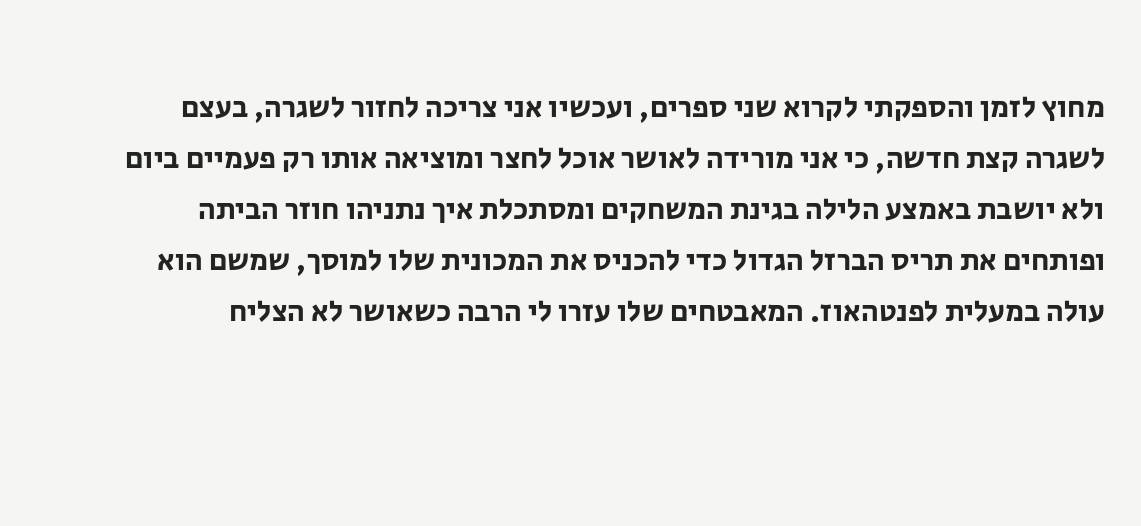מחוץ לזמן והספקתי לקרוא שני ספרים, ועכשיו אני צריכה לחזור לשגרה, בעצם לשגרה קצת חדשה, כי אני מורידה לאושר אוכל לחצר ומוציאה אותו רק פעמיים ביום ולא יושבת באמצע הלילה בגינת המשחקים ומסתכלת איך נתניהו חוזר הביתה ופותחים את תריס הברזל הגדול כדי להכניס את המכונית שלו למוסך, שמשם הוא עולה במעלית לפנטהאוז. המאבטחים שלו עזרו לי הרבה כשאושר לא הצליח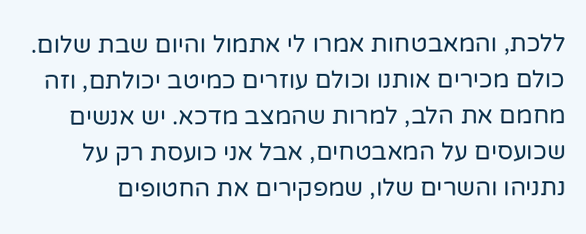ללכת, והמאבטחות אמרו לי אתמול והיום שבת שלום. כולם מכירים אותנו וכולם עוזרים כמיטב יכולתם, וזה מחמם את הלב, למרות שהמצב מדכא. יש אנשים שכועסים על המאבטחים, אבל אני כועסת רק על נתניהו והשרים שלו, שמפקירים את החטופים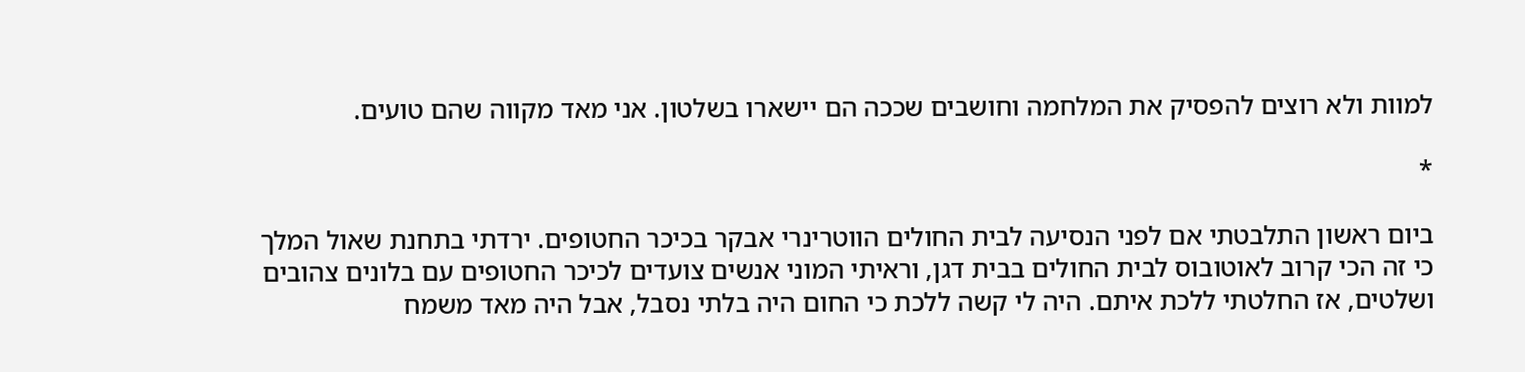למוות ולא רוצים להפסיק את המלחמה וחושבים שככה הם יישארו בשלטון. אני מאד מקווה שהם טועים.

*

ביום ראשון התלבטתי אם לפני הנסיעה לבית החולים הווטרינרי אבקר בכיכר החטופים. ירדתי בתחנת שאול המלך כי זה הכי קרוב לאוטובוס לבית החולים בבית דגן, וראיתי המוני אנשים צועדים לכיכר החטופים עם בלונים צהובים ושלטים, אז החלטתי ללכת איתם. היה לי קשה ללכת כי החום היה בלתי נסבל, אבל היה מאד משמח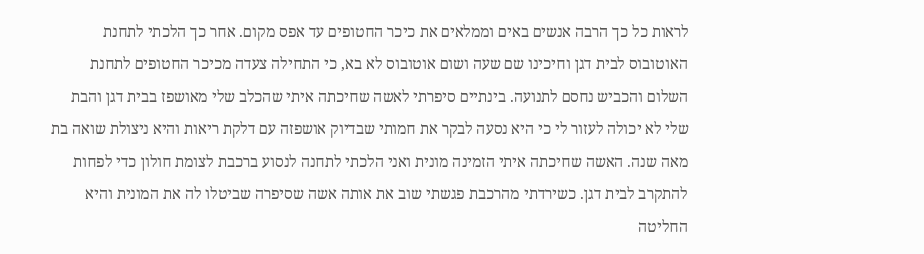לראות כל כך הרבה אנשים באים וממלאים את כיכר החטופים עד אפס מקום. אחר כך הלכתי לתחנת האוטובוס לבית דגן וחיכינו שם שעה ושום אוטובוס לא בא, כי התחילה צעדה מכיכר החטופים לתחנת השלום והכביש נחסם לתנועה. בינתיים סיפרתי לאשה שחיכתה איתי שהכלב שלי מאושפז בבית דגן והבת שלי לא יכולה לעזור לי כי היא נסעה לבקר את חמותי שבדיוק אושפזה עם דלקת ריאות והיא ניצולת שואה בת מאה שנה. האשה שחיכתה איתי הזמינה מונית ואני הלכתי לתחנה לנסוע ברכבת לצומת חולון כדי לפחות להתקרב לבית דגן. כשירדתי מהרכבת פגשתי שוב את אותה אשה שסיפרה שביטלו לה את המונית והיא החליטה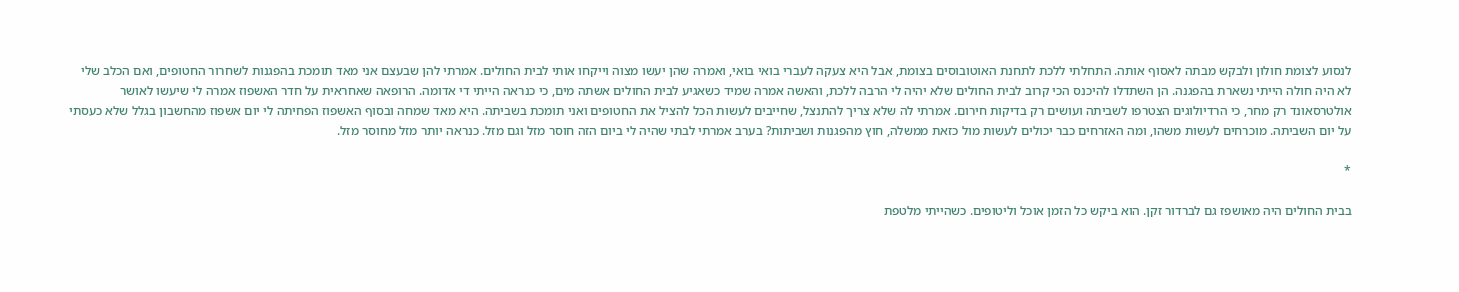לנסוע לצומת חולון ולבקש מבתה לאסוף אותה. התחלתי ללכת לתחנת האוטובוסים בצומת, אבל היא צעקה לעברי בואי בואי, ואמרה שהן יעשו מצוה וייקחו אותי לבית החולים. אמרתי להן שבעצם אני מאד תומכת בהפגנות לשחרור החטופים, ואם הכלב שלי לא היה חולה הייתי נשארת בהפגנה. הן השתדלו להיכנס הכי קרוב לבית החולים שלא יהיה לי הרבה ללכת, והאשה אמרה שמיד כשאגיע לבית החולים אשתה מים, כי כנראה הייתי די אדומה. הרופאה שאחראית על חדר האשפוז אמרה לי שיעשו לאושר אולטרסאונד רק מחר, כי הרדיולוגים הצטרפו לשביתה ועושים רק בדיקות חירום. אמרתי לה שלא צריך להתנצל, שחייבים לעשות הכל להציל את החטופים ואני תומכת בשביתה. היא מאד שמחה ובסוף האשפוז הפחיתה לי יום אשפוז מהחשבון בגלל שלא כעסתי על יום השביתה. מוכרחים לעשות משהו, ומה האזרחים כבר יכולים לעשות מול כזאת ממשלה, חוץ מהפגנות ושביתות? בערב אמרתי לבתי שהיה לי ביום הזה חוסר מזל וגם מזל. כנראה יותר מזל מחוסר מזל.

*

בבית החולים היה מאושפז גם לברדור זקן. הוא ביקש כל הזמן אוכל וליטופים. כשהייתי מלטפת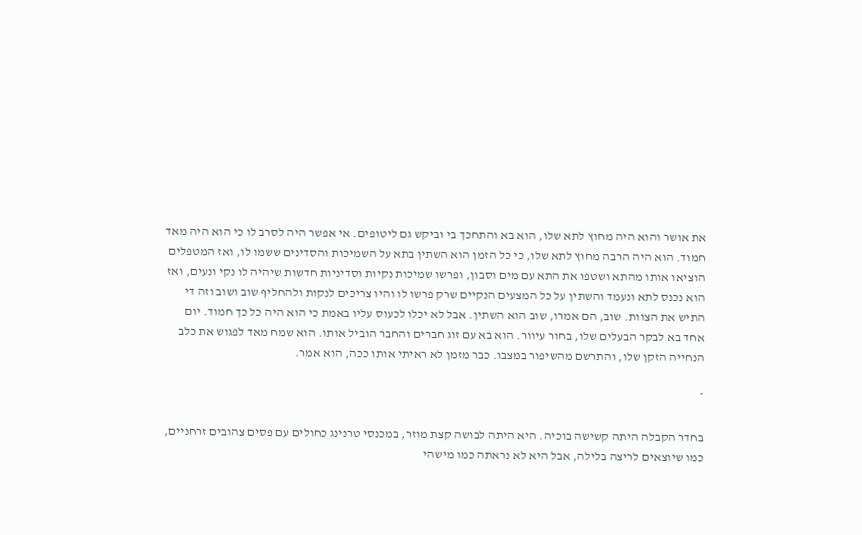את אושר והוא היה מחוץ לתא שלו, הוא בא והתחכך בי וביקש גם ליטופים. אי אפשר היה לסרב לו כי הוא היה מאד חמוד. הוא היה הרבה מחוץ לתא שלו, כי כל הזמן הוא השתין בתא על השמיכות והסדינים ששמו לו, ואז המטפלים הוציאו אותו מהתא ושטפו את התא עם מים וסבון, ופרשו שמיכות נקיות וסדיניות חדשות שיהיה לו נקי ונעים, ואז הוא נכנס לתא ונעמד והשתין על כל המצעים הנקיים שרק פרשו לו והיו צריכים לנקות ולהחליף שוב ושוב וזה די התיש את הצוות. שוב, הם אמרו, שוב הוא השתין. אבל לא יכלו לכעוס עליו באמת כי הוא היה כל כך חמוד. יום אחד בא לבקר הבעלים שלו, בחור עיוור. הוא בא עם זוג חברים והחבר הוביל אותו. הוא שמח מאד לפגוש את כלב הנחייה הזקן שלו, והתרשם מהשיפור במצבו. כבר מזמן לא ראיתי אותו ככה, הוא אמר.

*

בחדר הקבלה היתה קשישה בוכיה. היא היתה לבושה קצת מוזר, במכנסי טרנינג כחולים עם פסים צהובים זרחניים, כמו שיוצאים לריצה בלילה, אבל היא לא נראתה כמו מישהי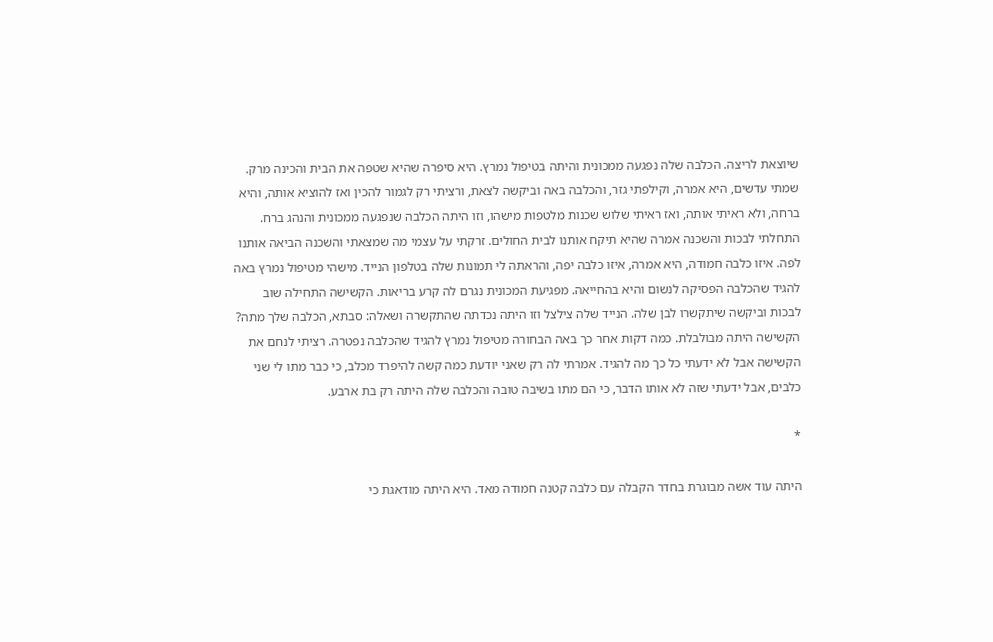שיוצאת לריצה. הכלבה שלה נפגעה ממכונית והיתה בטיפול נמרץ. היא סיפרה שהיא שטפה את הבית והכינה מרק. שמתי עדשים, היא אמרה, וקילפתי גזר, והכלבה באה וביקשה לצאת, ורציתי רק לגמור להכין ואז להוציא אותה, והיא ברחה, ולא ראיתי אותה, ואז ראיתי שלוש שכנות מלטפות מישהו, וזו היתה הכלבה שנפגעה ממכונית והנהג ברח. התחלתי לבכות והשכנה אמרה שהיא תיקח אותנו לבית החולים. זרקתי על עצמי מה שמצאתי והשכנה הביאה אותנו לפה. איזו כלבה חמודה, היא אמרה, איזו כלבה יפה, והראתה לי תמונות שלה בטלפון הנייד. מישהי מטיפול נמרץ באה להגיד שהכלבה הפסיקה לנשום והיא בהחייאה. מפגיעת המכונית נגרם לה קרע בריאות. הקשישה התחילה שוב לבכות וביקשה שיתקשרו לבן שלה. הנייד שלה צילצל וזו היתה נכדתה שהתקשרה ושאלה: סבתא, הכלבה שלך מתה? הקשישה היתה מבולבלת. כמה דקות אחר כך באה הבחורה מטיפול נמרץ להגיד שהכלבה נפטרה. רציתי לנחם את הקשישה אבל לא ידעתי כל כך מה להגיד. אמרתי לה רק שאני יודעת כמה קשה להיפרד מכלב, כי כבר מתו לי שני כלבים, אבל ידעתי שזה לא אותו הדבר, כי הם מתו בשיבה טובה והכלבה שלה היתה רק בת ארבע.

*

היתה עוד אשה מבוגרת בחדר הקבלה עם כלבה קטנה חמודה מאד. היא היתה מודאגת כי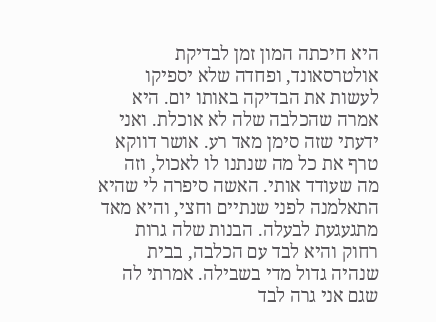היא חיכתה המון זמן לבדיקת אולטרסאונד, ופחדה שלא יספיקו לעשות את הבדיקה באותו יום. היא אמרה שהכלבה שלה לא אוכלת. ואני ידעתי שזה סימן מאד רע. אושר דווקא טרף את כל מה שנתנו לו לאכול, וזה מה שעודד אותי. האשה סיפרה לי שהיא התאלמנה לפני שנתיים וחצי, והיא מאד מתגעגעת לבעלה. הבנות שלה גרות רחוק והיא לבד עם הכלבה, בבית שנהיה גדול מדי בשבילה. אמרתי לה שגם אני גרה לבד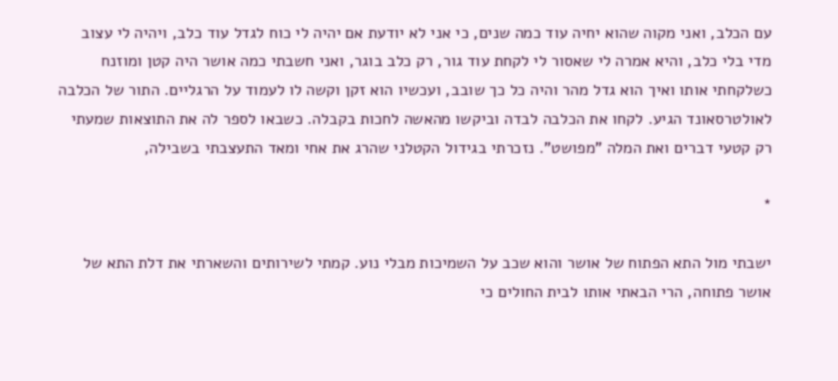עם הכלב, ואני מקוה שהוא יחיה עוד כמה שנים, כי אני לא יודעת אם יהיה לי כוח לגדל עוד כלב, ויהיה לי עצוב מדי בלי כלב, והיא אמרה לי שאסור לי לקחת עוד גור, רק כלב בוגר, ואני חשבתי כמה אושר היה קטן ומוזנח כשלקחתי אותו ואיך הוא גדל מהר והיה כל כך שובב, ועכשיו הוא זקן וקשה לו לעמוד על הרגליים. התור של הכלבה לאולטרסאונד הגיע. לקחו את הכלבה לבדה וביקשו מהאשה לחכות בקבלה. כשבאו לספר לה את התוצאות שמעתי רק קטעי דברים ואת המלה "מפושט". נזכרתי בגידול הקטלני שהרג את אחי ומאד התעצבתי בשבילה,

*

ישבתי מול התא הפתוח של אושר והוא שכב על השמיכות מבלי נוע. קמתי לשירותים והשארתי את דלת התא של אושר פתוחה, הרי הבאתי אותו לבית החולים כי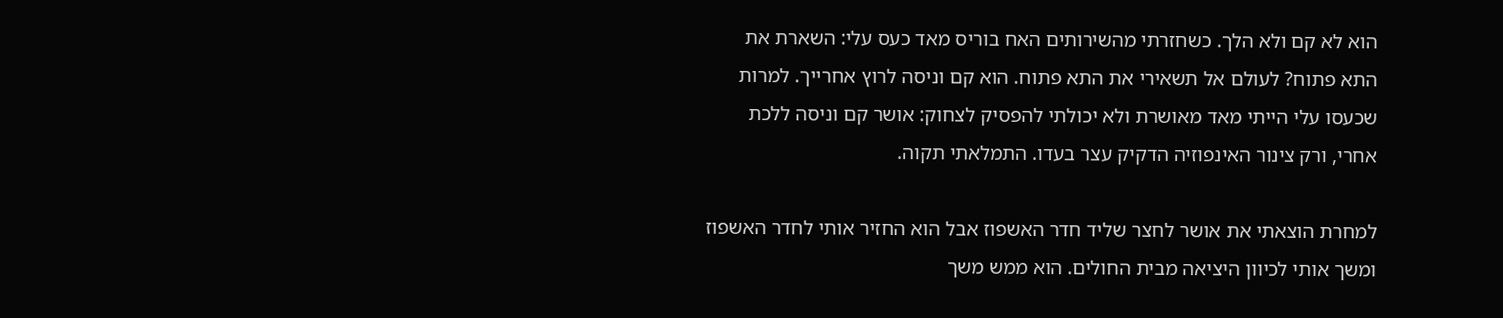הוא לא קם ולא הלך. כשחזרתי מהשירותים האח בוריס מאד כעס עלי: השארת את התא פתוח? לעולם אל תשאירי את התא פתוח. הוא קם וניסה לרוץ אחרייך. למרות שכעסו עלי הייתי מאד מאושרת ולא יכולתי להפסיק לצחוק: אושר קם וניסה ללכת אחרי, ורק צינור האינפוזיה הדקיק עצר בעדו. התמלאתי תקוה.

למחרת הוצאתי את אושר לחצר שליד חדר האשפוז אבל הוא החזיר אותי לחדר האשפוז ומשך אותי לכיוון היציאה מבית החולים. הוא ממש משך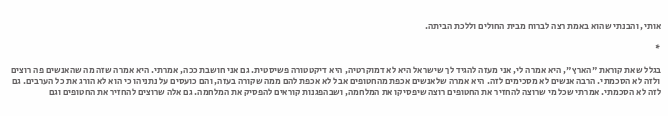אותי, והבנתי שהוא באמת רצה לברוח מבית החולים וללכת הביתה.

*

בגלל שאת קוראת "הארץ", היא אמרה לי, אני מעזה להגיד לך שישראל היא לא דמוקרטיה, היא דיקטטורה פשיסטית. גם אני חושבת ככה, אמרתי. היא אמרה שזה מה שהאנשים פה רוצים ולזה לא הסכמתי. הרבה אנשים לא מסכימים לזה. היא אמרה שלאנשים אכפת מהחטופים אבל לא אכפת להם ממה שקורה בעזה, והם כועסים על נתניהו כי הוא לא הורג את כל הערבים. גם לזה לא הסכמתי. אמרתי שכל מי שרוצה להחזיר את החטופים רוצה שיפסיקו את המלחמה, ושבהפגנות קוראים להפסיק את המלחמה. גם אלה שרוצים להחזיר את החטופים וגם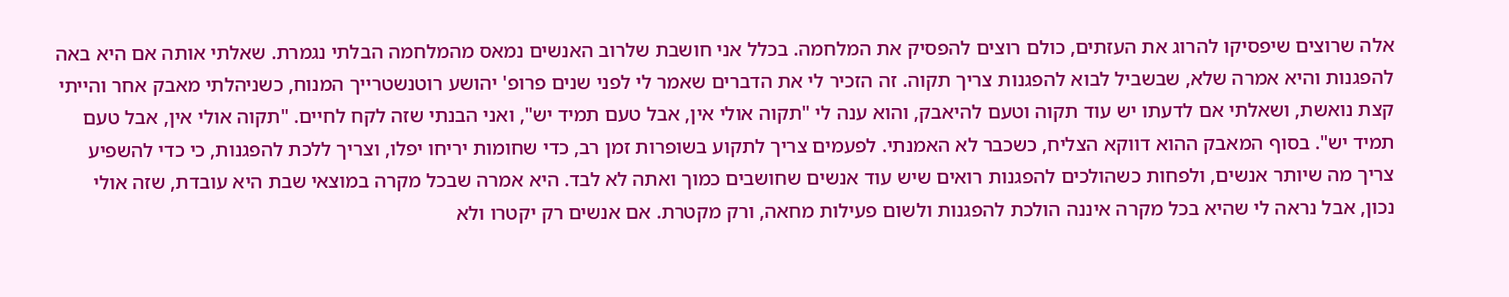אלה שרוצים שיפסיקו להרוג את העזתים, כולם רוצים להפסיק את המלחמה. בכלל אני חושבת שלרוב האנשים נמאס מהמלחמה הבלתי נגמרת. שאלתי אותה אם היא באה להפגנות והיא אמרה שלא, שבשביל לבוא להפגנות צריך תקוה. זה הזכיר לי את הדברים שאמר לי לפני שנים פרופ' יהושע רוטנשטרייך המנוח, כשניהלתי מאבק אחר והייתי קצת נואשת, ושאלתי אם לדעתו יש עוד תקוה וטעם להיאבק, והוא ענה לי "תקוה אולי אין, אבל טעם תמיד יש", ואני הבנתי שזה לקח לחיים. "תקוה אולי אין, אבל טעם תמיד יש". בסוף המאבק ההוא דווקא הצליח, כשכבר לא האמנתי. לפעמים צריך לתקוע בשופרות זמן רב, כדי שחומות יריחו יפלו, וצריך ללכת להפגנות, כי כדי להשפיע צריך מה שיותר אנשים, ולפחות כשהולכים להפגנות רואים שיש עוד אנשים שחושבים כמוך ואתה לא לבד. היא אמרה שבכל מקרה במוצאי שבת היא עובדת, שזה אולי נכון, אבל נראה לי שהיא בכל מקרה איננה הולכת להפגנות ולשום פעילות מחאה, ורק מקטרת. אם אנשים רק יקטרו ולא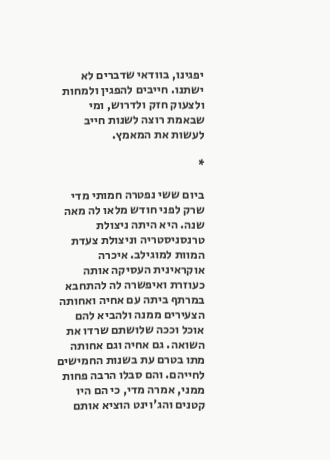יפגינו, בוודאי שדברים לא ישתנו. חייבים להפגין ולמחות ולצעוק חזק ולדרוש, ומי שבאמת רוצה לשנות חייב לעשות את המאמץ.

*

ביום ששי נפטרה חמותי מדי שרק לפני חודש מלאו לה מאה שנה. היא היתה ניצולת טרנסניסטריה וניצולת צעדת המוות למוגילב. איכרה אוקראינית העסיקה אותה כעוזרת ואיפשרה לה להתחבא במרתף ביתה עם אחיה ואחותה הצעירים ממנה ולהביא להם אוכל וככה שלושתם שרדו את השואה. גם אחיה וגם אחותה מתו בטרם עת בשנות החמישים לחייהם. והם סבלו הרבה פחות ממני, אמרה מדי, כי הם היו קטנים והג'וינט הוציא אותם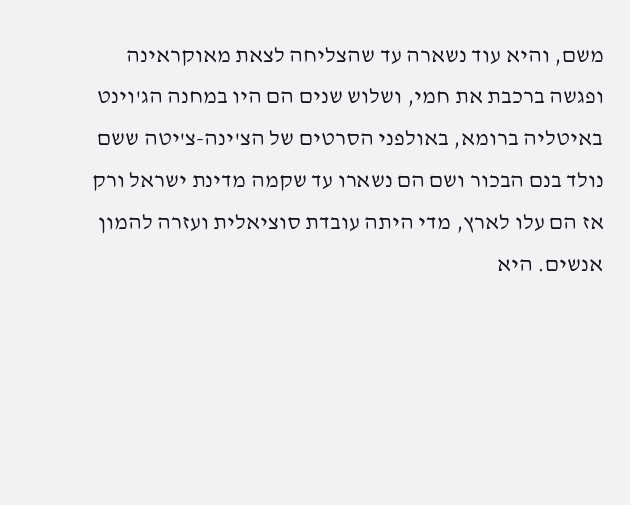משם, והיא עוד נשארה עד שהצליחה לצאת מאוקראינה ופגשה ברכבת את חמי, ושלוש שנים הם היו במחנה הג'וינט באיטליה ברומא, באולפני הסרטים של הצ'ינה-צ'יטה ששם נולד בנם הבכור ושם הם נשארו עד שקמה מדינת ישראל ורק אז הם עלו לארץ, מדי היתה עובדת סוציאלית ועזרה להמון אנשים. היא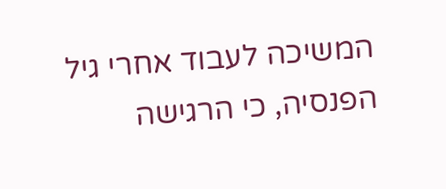המשיכה לעבוד אחרי גיל הפנסיה, כי הרגישה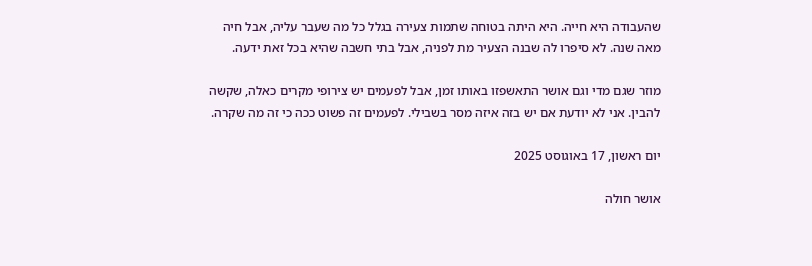שהעבודה היא חייה. היא היתה בטוחה שתמות צעירה בגלל כל מה שעבר עליה, אבל חיה מאה שנה. לא סיפרו לה שבנה הצעיר מת לפניה, אבל בתי חשבה שהיא בכל זאת ידעה.

מוזר שגם מדי וגם אושר התאשפזו באותו זמן, אבל לפעמים יש צירופי מקרים כאלה, שקשה להבין. אני לא יודעת אם יש בזה איזה מסר בשבילי. לפעמים זה פשוט ככה כי זה מה שקרה.

יום ראשון, 17 באוגוסט 2025

אושר חולה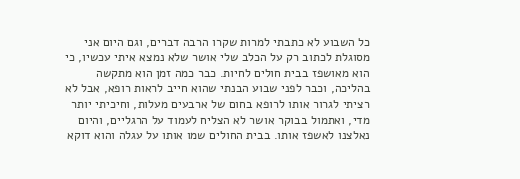כל השבוע לא כתבתי למרות שקרו הרבה דברים, וגם היום אני מסוגלת לכתוב רק על הכלב שלי אושר שלא נמצא איתי עכשיו, כי הוא מאושפז בבית חולים לחיות. כבר כמה זמן הוא מתקשה בהליכה, וכבר לפני שבוע הבנתי שהוא חייב לראות רופא, אבל לא רציתי לגרור אותו לרופא בחום של ארבעים מעלות, וחיכיתי יותר מדי, ואתמול בבוקר אושר לא הצליח לעמוד על הרגליים, והיום נאלצנו לאשפז אותו. בבית החולים שמו אותו על עגלה והוא דוקא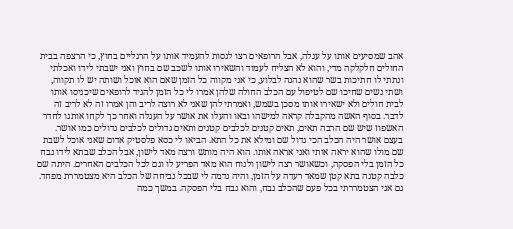אהב שמסיעים אותו על עגלה, אבל הרופאים רצו לנסות להעמיד אותו על הרגליים בחוץ, כי הרצפה בבית החולים חלקלקה מדי, והוא לא הצליח לעמוד והשאירו אותו לשכב שם בחוץ ואני ישבתי לידו ואכלתי ונתתי לו חתיכות בשר שהוא נהנה לבלוע, כי אני מקווה כל הזמן שאם הוא אוכל ושותה יש לו תקווה, ושתי נשים שחיכו שם לטיפול עם הכלב החולה שלהן אמרו לי כל הזמן להגיד לרופאים שיכניסו אותו לבית חולים ולא ישאירו אותו מסכן בשמש, ואמרתי להן שאני לא רוצה לריב והן אמרו זה לא לריב זה לדבר. בסוף האשה מהקבלה קראה למישהו ובאו והעלו את אושר על העגלה ואחר כך לקחו אותנו לחדר האשפוז שיש שם הרבה תאים, תאים קטנים לכלבים קטנים ותאים גדולים לכלבים גדולים כמו אושר. בעצם אושר היה הכלב הכי גדול שם ומילא את כל התא. הביאו לי כסא פלסטיק אדום שאני אוכל לשבת שם מולו שהוא יראה אותי ואני אראה אותו. הוא היה מותש ורצה מאד לישון, אבל הכלב שבתא לידו נבח כל הזמן בלי הפסקה, וכשאושר רצה לישון ולנוח הוא מאד הפריע לו וגם לכל הכלבים האחרים. היתה שם כלבה קטנה בתא קטן שמאד רעדה על הזמן, והיה נדמה לי שבכל נביחה של הכלב היא מצטמררת מפחד. גם אני הצטמררתי בכל פעם שהכלב נבח, והוא נבח בלי הפסקה. במשך כמה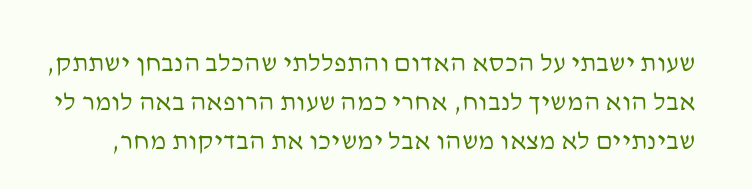שעות ישבתי על הכסא האדום והתפללתי שהכלב הנבחן ישתתק, אבל הוא המשיך לנבוח, אחרי כמה שעות הרופאה באה לומר לי שבינתיים לא מצאו משהו אבל ימשיכו את הבדיקות מחר,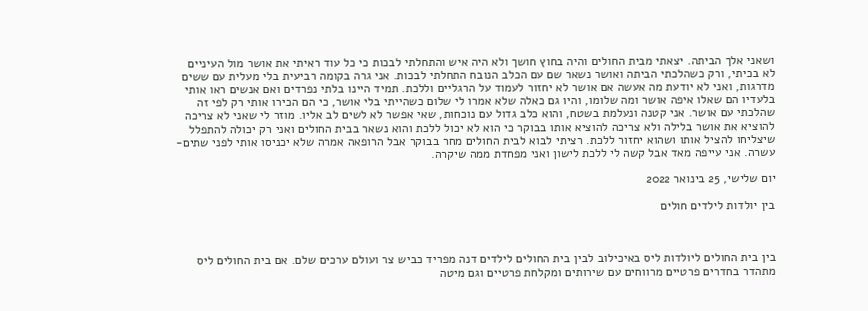ושאני אלך הביתה. יצאתי מבית החולים והיה בחוץ חושך ולא היה איש והתחלתי לבכות כי כל עוד ראיתי את אושר מול העיניים לא בכיתי, ורק כשהלכתי הביתה ואושר נשאר שם עם הכלב הנובח התחלתי לבכות. אני גרה בקומה רביעית בלי מעלית עם ששים מדרגות, ואני לא יודעת מה אעשה אם אושר לא יחזור לעמוד על הרגליים וללכת. תמיד היינו בלתי נפרדים ואם אנשים ראו אותי בלעדיו הם שאלו איפה אושר ומה שלומו, והיו גם כאלה שלא אמרו לי שלום כשהייתי בלי אושר, כי הם הכירו אותי רק לפי זה שהלכתי עם אושר. אני קטנה ונעלמת בשטח, והוא כלב גדול עם נוכחות, שאי אפשר לא לשים לב אליו. מוזר לי שאני לא צריכה להוציא את אושר בלילה ולא צריכה להוציא אותו בבוקר כי הוא לא יכול ללכת והוא נשאר בבית החולים ואני רק יכולה להתפלל שיצליחו להציל אותו ושהוא יחזור ללכת. רציתי לבוא לבית החולים מחר בבוקר אבל הרופאה אמרה שלא יכניסו אותי לפני שתים-עשרה. אני עייפה מאד אבל קשה לי ללכת לישון ואני מפחדת ממה שיקרה.

יום שלישי, 25 בינואר 2022

בין יולדות לילדים חולים



בין בית החולים ליולדות ליס באיכילוב לבין בית החולים לילדים דנה מפריד כביש צר ועולם ערכים שלם. אם בית החולים ליס מתהדר בחדרים פרטיים מרווחים עם שירותים ומקלחת פרטיים וגם מיטה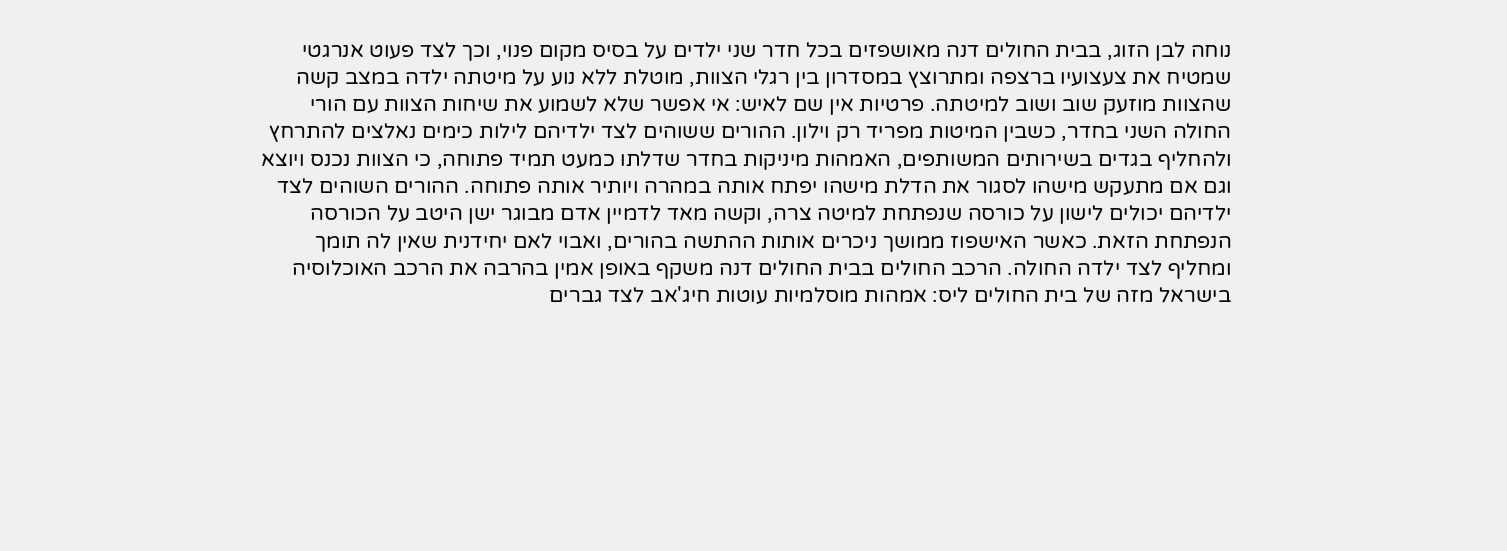נוחה לבן הזוג, בבית החולים דנה מאושפזים בכל חדר שני ילדים על בסיס מקום פנוי, וכך לצד פעוט אנרגטי שמטיח את צעצועיו ברצפה ומתרוצץ במסדרון בין רגלי הצוות, מוטלת ללא נוע על מיטתה ילדה במצב קשה שהצוות מוזעק שוב ושוב למיטתה. פרטיות אין שם לאיש: אי אפשר שלא לשמוע את שיחות הצוות עם הורי החולה השני בחדר, כשבין המיטות מפריד רק וילון. ההורים ששוהים לצד ילדיהם לילות כימים נאלצים להתרחץ ולהחליף בגדים בשירותים המשותפים, האמהות מיניקות בחדר שדלתו כמעט תמיד פתוחה, כי הצוות נכנס ויוצא וגם אם מתעקש מישהו לסגור את הדלת מישהו יפתח אותה במהרה ויותיר אותה פתוחה. ההורים השוהים לצד ילדיהם יכולים לישון על כורסה שנפתחת למיטה צרה, וקשה מאד לדמיין אדם מבוגר ישן היטב על הכורסה הנפתחת הזאת. כאשר האישפוז ממושך ניכרים אותות ההתשה בהורים, ואבוי לאם יחידנית שאין לה תומך ומחליף לצד ילדה החולה. הרכב החולים בבית החולים דנה משקף באופן אמין בהרבה את הרכב האוכלוסיה בישראל מזה של בית החולים ליס: אמהות מוסלמיות עוטות חיג'אב לצד גברים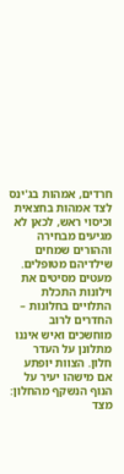חרדים, אמהות בג'ינס לצד אמהות בחצאית וכיסוי ראש, לכאן לא מגיעים מבחירה וההורים שמחים שילדיהם מטופלים. מעטים מסיטים את וילונות התכלת התלויים בחלונות – החדרים לרוב מוחשכים ואיש איננו מתלונן על העדר חלון. הצוות יופתע אם מישהו יעיר על הנוף הנשקף מהחלון: מצד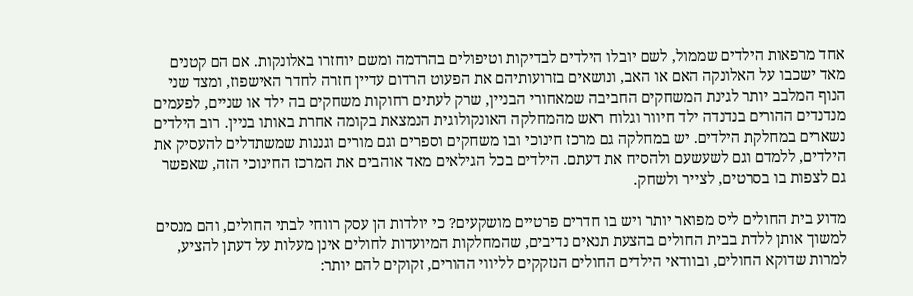אחד מרפאות הילדים שממול, לשם יובלו הילדים לבדיקות וטיפולים בהרדמה ומשם יוחזרו באלונקות. אם הם קטנים מאד ישכבו על האלונקה האם או האב, ונושאים בזרועותיהם את הפעוט הרדום עדיין חזרה לחדר האישפוז, ומצד שני הנוף המלבב יותר לגינת המשחקים החביבה שמאחורי הבניין, שרק לעתים רחוקות משחקים בה ילד או שניים, לפעמים מנדנדים ההורים בנדנדה ילד חיוור וגלוח ראש מהמחלקה האונקולוגית הנמצאת בקומה אחרת באותו בניין. רוב הילדים נשארים במחלקת הילדים. יש במחלקה גם מרכז חינוכי ובו משחקים וספרים וגם מורים וגננות שמשתדלים להעסיק את הילדים, ללמדם וגם לשעשעם ולהסיח את דעתם. הילדים בכל הגילאים מאד אוהבים את המרכז החינוכי הזה, שאפשר גם לצפות בו בסרטים, לצייר ולשחק.

מדוע בית החולים ליס מפואר יותר ויש בו חדרים פרטיים מושקעים? כי יולדות הן עסק רווחי לבתי החולים, והם מנסים למשוך אותן ללדת בבית החולים בהצעת תנאים נדיבים, שהמחלקות המיועדות לחולים אינן מעלות על דעתן להציע, למרות שדוקא החולים, ובוודאי הילדים החולים הנזקקים לליווי ההורים, זקוקים להם יותר: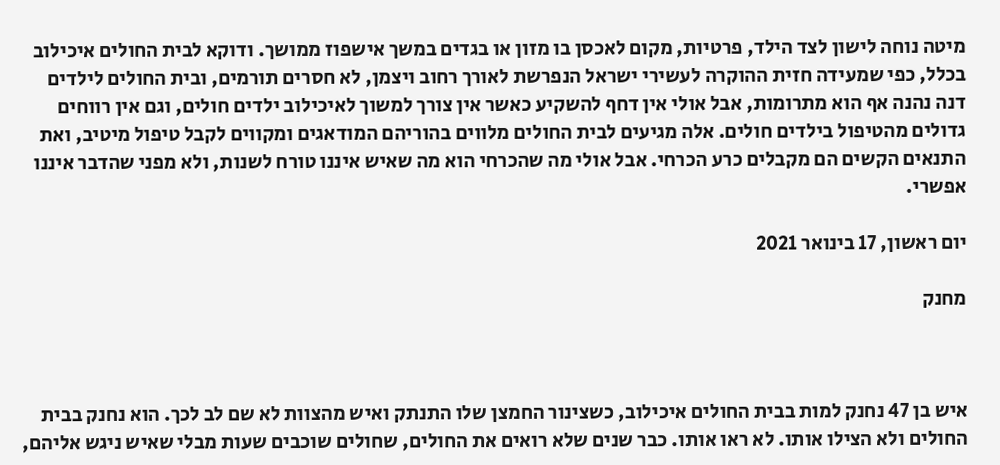מיטה נוחה לישון לצד הילד, פרטיות, מקום לאכסן בו מזון או בגדים במשך אישפוז ממושך. ודוקא לבית החולים איכילוב בכלל, כפי שמעידה חזית ההוקרה לעשירי ישראל הנפרשת לאורך רחוב ויצמן, לא חסרים תורמים, ובית החולים לילדים דנה נהנה אף הוא מתרומות, אבל אולי אין דחף להשקיע כאשר אין צורך למשוך לאיכילוב ילדים חולים, וגם אין רווחים גדולים מהטיפול בילדים חולים. אלה מגיעים לבית החולים מלווים בהוריהם המודאגים ומקווים לקבל טיפול מיטיב, ואת התנאים הקשים הם מקבלים כרע הכרחי. אבל אולי מה שהכרחי הוא מה שאיש איננו טורח לשנות, ולא מפני שהדבר איננו אפשרי.

יום ראשון, 17 בינואר 2021

מחנק



איש בן 47 נחנק למות בבית החולים איכילוב, כשצינור החמצן שלו התנתק ואיש מהצוות לא שם לב לכך. הוא נחנק בבית החולים ולא הצילו אותו. לא ראו אותו. כבר שנים שלא רואים את החולים, שחולים שוכבים שעות מבלי שאיש ניגש אליהם,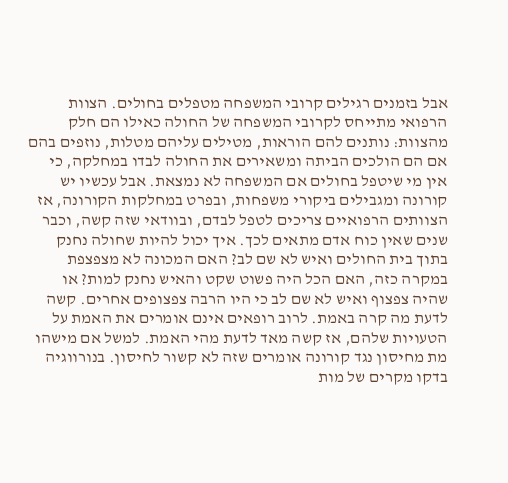אבל בזמנים רגילים קרובי המשפחה מטפלים בחולים. הצוות הרפואי מתייחס לקרובי המשפחה של החולה כאילו הם חלק מהצוות: נותנים להם הוראות, מטילים עליהם מטלות, נוזפים בהם אם הם הולכים הביתה ומשאירים את החולה לבדו במחלקה, כי אין מי שיטפל בחולים אם המשפחה לא נמצאת. אבל עכשיו יש קורונה ומגבילים ביקורי משפחות, ובפרט במחלקות הקורונה, אז הצוותים הרפואיים צריכים לטפל לבדם, ובוודאי שזה קשה, וכבר שנים שאין כוח אדם מתאים לכך. איך יכול להיות שחולה נחנק בתוך בית החולים ואיש לא שם לב? האם המכונה לא מצפצפת במקרה כזה, האם הכל היה פשוט שקט והאיש נחנק למות? או שהיה צפצוף ואיש לא שם לב כי היו הרבה צפצופים אחרים. קשה לדעת מה קרה באמת. לרוב רופאים אינם אומרים את האמת על הטעויות שלהם, אז קשה מאד לדעת מהי האמת. למשל אם מישהו מת מחיסון נגד קורונה אומרים שזה לא קשור לחיסון. בנורווגיה בדקו מקרים של מות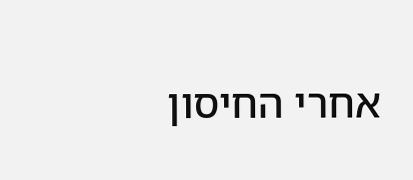אחרי החיסון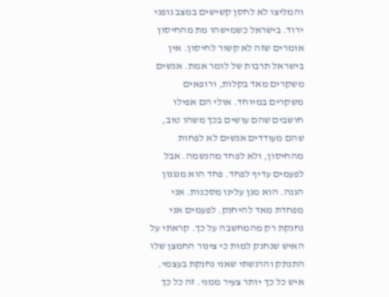והמליצו לא לחסן קשישים במצב גופני ירוד. בישראל כשמישהו מת מהחיסון אומרים שזה לא קשור לחיסון. אין בישראל תרבות של לומר אמת. אנשים משקרים מאד בקלות, ורופאים משקרים במיוחד. אולי הם אפילו חושבים שהם עושים בכך משהו טוב, שהם מעודדים אנשים לא לפחות מהחיסון, ולא לפחד מהנשמה. אבל לפעמים עדיף לפחד. פחד הוא מנגנון הגנה. הוא מגן עלינו מסכנות. אני מפחדת מאד להיחנק. לפעמים אני נחנקת רק מהמחשבה על כך. קראתי על האיש שנחנק למות כי צינור החמצן שלו התנתק והרגשתי שאני נחנקת בעצמי. איש כל כך יותר צעיר ממני. זה כל כך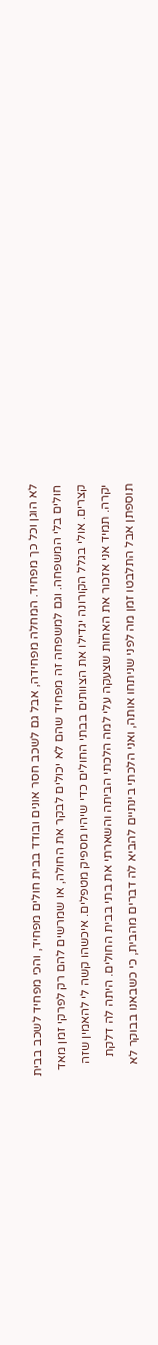לא הוגן וכל כך מפחיד. המחלה מפחידה, אבל גם לשכב חסר אונים ובודד בבית חולים מפחיד, והכי מפחיד לשכב בבית חולים בלי המשפחה. וגם למשפחה זה מפחיד שהם לא יכולים לבקר את החולה, או שמרשים להם רק לפרקי זמן מאד קצרים. אולי בגלל הקורונה יגדילו את הצוותים בבתי החולים כדי שיהיו מספיק מטפלים. איכשהו קשה לי להאמין שזה יקרה. תמיד אני אזכור את האחות שצעקה עלי למה הלכתי הביתה והשארתי את בתי בבית החולים. היתה לה דלקת תוספתן אבל התלבטו זמן מה לפני שניתחו אותה, ואני הלכתי בינתיים להביא לה דברים מהבית, כי כשבאנו בבוקר לא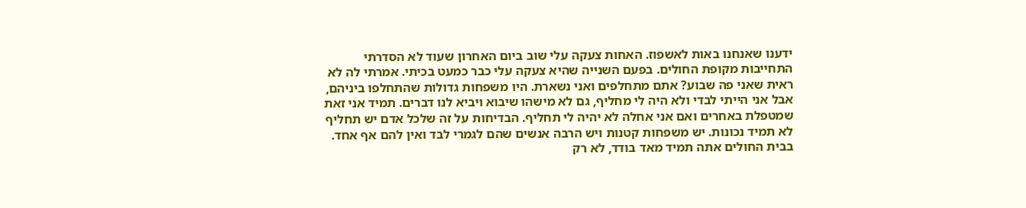ידענו שאנחנו באות לאשפוז. האחות צעקה עלי שוב ביום האחרון שעוד לא הסדרתי התחייבות מקופת החולים. בפעם השנייה שהיא צעקה עלי כבר כמעט בכיתי. אמרתי לה לא ראית שאני פה שבוע? אתם מתחלפים ואני נשארת. היו משפחות גדולות שהתחלפו ביניהם, אבל אני הייתי לבדי ולא היה לי מחליף, גם לא מישהו שיבוא ויביא לנו דברים. תמיד אני זאת שמטפלת באחרים ואם אני אחלה לא יהיה לי תחליף. הבדיחות על זה שלכל אדם יש תחליף לא תמיד נכונות. יש משפחות קטנות ויש הרבה אנשים שהם לגמרי לבד ואין להם אף אחד. בבית החולים אתה תמיד מאד בודד, לא רק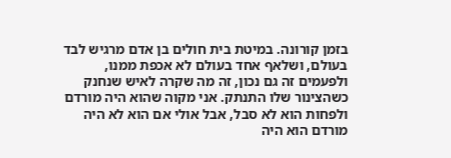בזמן קורונה. במיטת בית חולים בן אדם מרגיש לבד בעולם, ושלאף אחד בעולם לא אכפת ממנו, ולפעמים זה גם נכון, זה מה שקרה לאיש שנחנק כשהצינור שלו התנתק. אני מקוה שהוא היה מורדם ולפחות הוא לא סבל, אבל אולי אם הוא לא היה מורדם הוא היה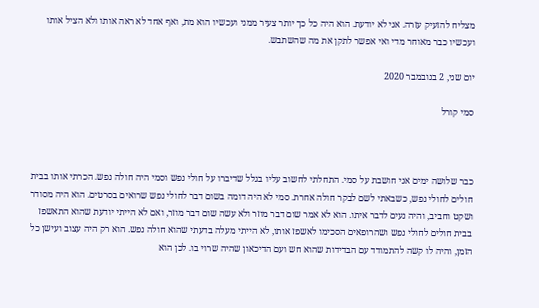מצליח להזעיק עזרה. אני לא יודעת. הוא היה כל כך יותר צעיר ממני ועכשיו הוא מת, ואף אחד לא ראה אותו ולא הציל אותו ועכשיו כבר מאוחר מדי ואי אפשר לתקן את מה שהשתבש.

יום שני, 2 בנובמבר 2020

סמי קורל



כבר שלושה ימים אני חושבת על סמי. התחלתי לחשוב עליו בגלל שדיברו על חולי נפש וסמי היה חולה נפש. הכרתי אותו בבית חולים לחולי נפש, כשבאתי לשם לבקר חולה אחרת. סמי לא היה דומה בשום דבר לחולי נפש שרואים בסרטים. הוא היה מסודר ושקט וחביב, והיה נעים לדבר איתו. הוא לא אמר שום דבר מוזר ולא עשה שום דבר מוזר, ואם לא הייתי יודעת שהוא התאשפז בבית חולים לחולי נפש ושהרופאים הסכימו לאשפז אותו, לא הייתי מעלה בדעתי שהוא חולה נפש. הוא רק היה עצוב ועישן כל הזמן, והיה לו קשה להתמודד עם הבדידות שהוא חש ועם הדיכאון שהיה שרוי בו. לכן הוא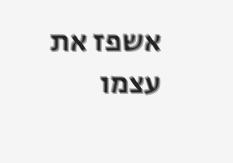אשפז את עצמו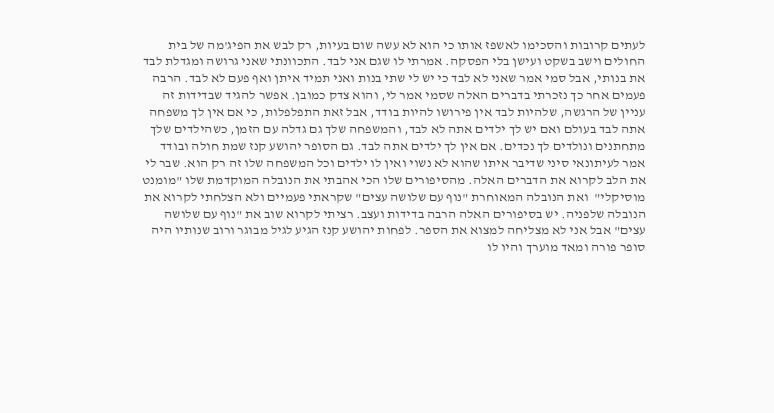לעתים קרובות והסכימו לאשפז אותו כי הוא לא עשה שום בעיות, רק לבש את הפיג'מה של בית החולים וישב בשקט ועישן בלי הפסקה. אמרתי לו שגם אני לבד. התכוונתי שאני גרושה ומגדלת לבד את בנותי, אבל סמי אמר שאני לא לבד כי יש לי שתי בנות ואני תמיד איתן ואף פעם לא לבד. הרבה פעמים אחר כך נזכרתי בדברים האלה שסמי אמר לי, והוא צדק כמובן. אפשר להגיד שבדידות זה עניין של הרגשה, שלהיות לבד אין פירושו להיות בודד, אבל זאת התפלפלות, כי אם אין לך משפחה אתה לבד בעולם ואם יש לך ילדים אתה לא לבד, והמשפחה שלך גם גדלה עם הזמן, כשהילדים שלך מתחתנים ונולדים לך נכדים. אם אין לך ילדים אתה לבד. גם הסופר יהושע קנז שמת חולה ובודד אמר לעיתונאי סיני שדיבר איתו שהוא לא נשוי ואין לו ילדים וכל המשפחה שלו זה רק הוא. שבר לי את הלב לקרוא את הדברים האלה. מהסיפורים שלו הכי אהבתי את הנובלה המוקדמת שלו "מומנט מוסיקלי"  ואת הנובלה המאוחרת "נוף עם שלושה עצים" שקראתי פעמיים ולא הצלחתי לקרוא את הנובלה שלפניה. יש בסיפורים האלה הרבה בדידות ועצב. רציתי לקרוא שוב את "נוף עם שלושה עצים" אבל אני לא מצליחה למצוא את הספר. לפחות יהושע קנז הגיע לגיל מבוגר ורוב שנותיו היה סופר פורה ומאד מוערך והיו לו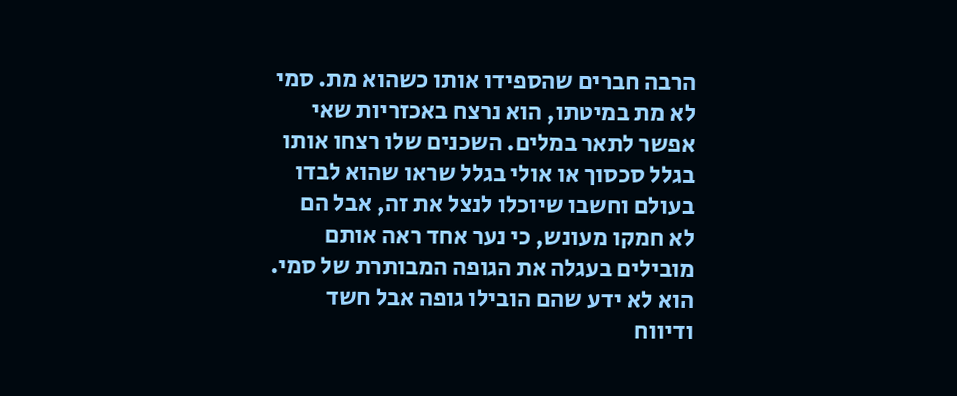הרבה חברים שהספידו אותו כשהוא מת. סמי לא מת במיטתו, הוא נרצח באכזריות שאי אפשר לתאר במלים. השכנים שלו רצחו אותו בגלל סכסוך או אולי בגלל שראו שהוא לבדו בעולם וחשבו שיוכלו לנצל את זה, אבל הם לא חמקו מעונש, כי נער אחד ראה אותם מובילים בעגלה את הגופה המבותרת של סמי. הוא לא ידע שהם הובילו גופה אבל חשד ודיווח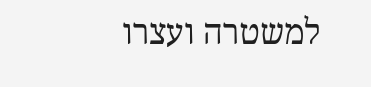למשטרה ועצרו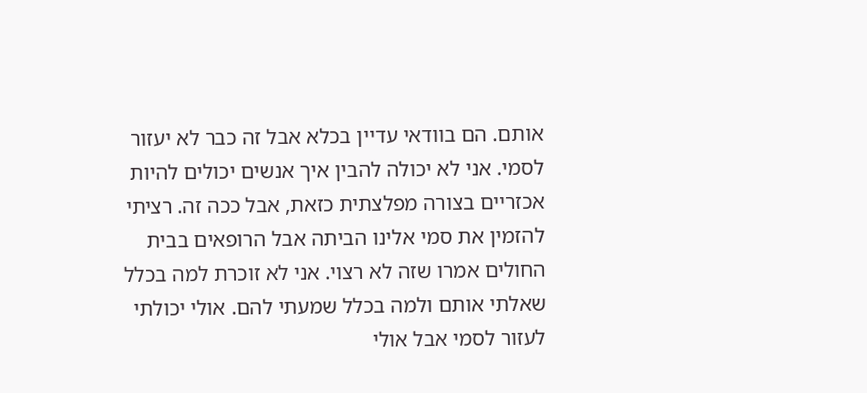אותם. הם בוודאי עדיין בכלא אבל זה כבר לא יעזור לסמי. אני לא יכולה להבין איך אנשים יכולים להיות אכזריים בצורה מפלצתית כזאת, אבל ככה זה. רציתי להזמין את סמי אלינו הביתה אבל הרופאים בבית החולים אמרו שזה לא רצוי. אני לא זוכרת למה בכלל שאלתי אותם ולמה בכלל שמעתי להם. אולי יכולתי לעזור לסמי אבל אולי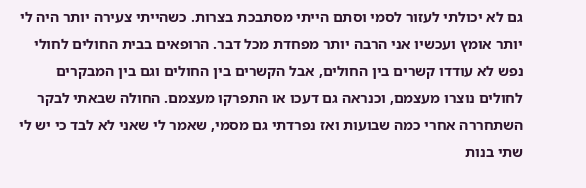גם לא יכולתי לעזור לסמי וסתם הייתי מסתבכת בצרות. כשהייתי צעירה יותר היה לי יותר אומץ ועכשיו אני הרבה יותר מפחדת מכל דבר. הרופאים בבית החולים לחולי נפש לא עודדו קשרים בין החולים, אבל הקשרים בין החולים וגם בין המבקרים לחולים נוצרו מעצמם, וכנראה גם דעכו או התפרקו מעצמם. החולה שבאתי לבקר השתחררה אחרי כמה שבועות ואז נפרדתי גם מסמי, שאמר לי שאני לא לבד כי יש לי שתי בנות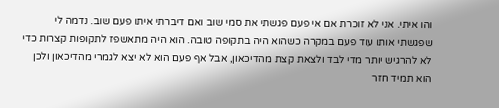והו איתי. אני לא זוכרת אם אי פעם פגשתי את סמי שוב ואם דיברתי איתו פעם שוב. נדמה לי שפגשתי אותו עוד פעם במקרה כשהוא היה בתקופה טובה. הוא היה מתאשפז לתקופות קצרות כדי לא להרגיש יותר מדי לבד ולצאת קצת מהדיכאון, אבל אף פעם הוא לא יצא לגמרי מהדיכאון ולכן הוא תמיד חזר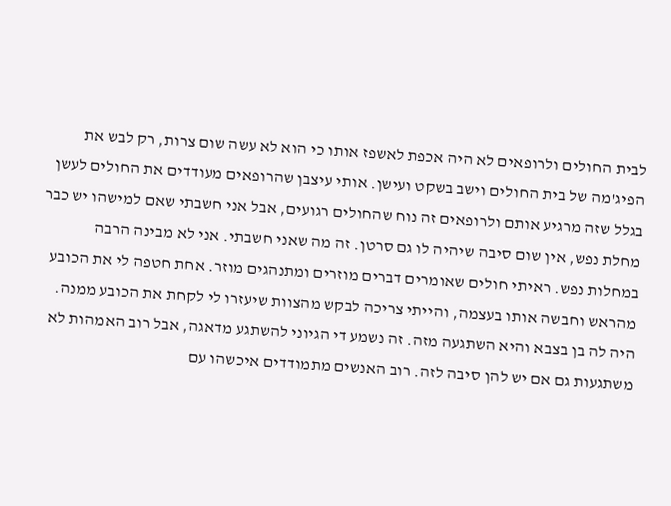לבית החולים ולרופאים לא היה אכפת לאשפז אותו כי הוא לא עשה שום צרות, רק לבש את הפיג'מה של בית החולים וישב בשקט ועישן. אותי עיצבן שהרופאים מעודדים את החולים לעשן בגלל שזה מרגיע אותם ולרופאים זה נוח שהחולים רגועים, אבל אני חשבתי שאם למישהו יש כבר מחלת נפש, אין שום סיבה שיהיה לו גם סרטן. זה מה שאני חשבתי. אני לא מבינה הרבה במחלות נפש. ראיתי חולים שאומרים דברים מוזרים ומתנהגים מוזר. אחת חטפה לי את הכובע מהראש וחבשה אותו בעצמה, והייתי צריכה לבקש מהצוות שיעזרו לי לקחת את הכובע ממנה. היה לה בן בצבא והיא השתגעה מזה. זה נשמע די הגיוני להשתגע מדאגה, אבל רוב האמהות לא משתגעות גם אם יש להן סיבה לזה. רוב האנשים מתמודדים איכשהו עם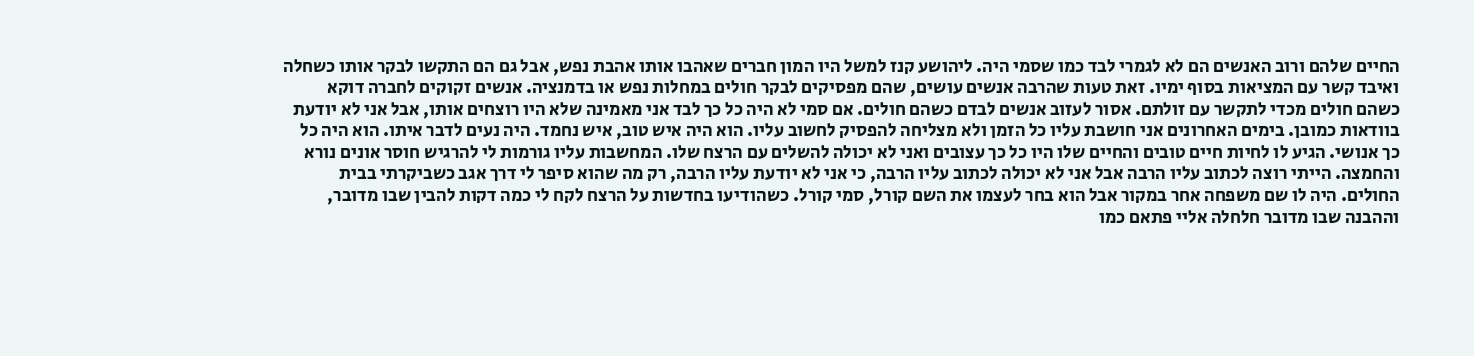החיים שלהם ורוב האנשים הם לא לגמרי לבד כמו שסמי היה. ליהושע קנז למשל היו המון חברים שאהבו אותו אהבת נפש, אבל גם הם התקשו לבקר אותו כשחלה ואיבד קשר עם המציאות בסוף ימיו. זאת טעות שהרבה אנשים עושים, שהם מפסיקים לבקר חולים במחלות נפש או בדמנציה. אנשים זקוקים לחברה דוקא כשהם חולים מכדי לתקשר עם זולתם. אסור לעזוב אנשים לבדם כשהם חולים. אם סמי לא היה כל כך לבד אני מאמינה שלא היו רוצחים אותו, אבל אני לא יודעת בוודאות כמובן. בימים האחרונים אני חושבת עליו כל הזמן ולא מצליחה להפסיק לחשוב עליו. הוא היה איש טוב, איש נחמד. היה נעים לדבר איתו. הוא היה כל כך אנושי. הגיע לו לחיות חיים טובים והחיים שלו היו כל כך עצובים ואני לא יכולה להשלים עם הרצח שלו. המחשבות עליו גורמות לי להרגיש חוסר אונים נורא והחמצה. הייתי רוצה לכתוב עליו הרבה אבל אני לא יכולה לכתוב עליו הרבה, כי אני לא יודעת עליו הרבה, רק מה שהוא סיפר לי דרך אגב כשביקרתי בבית החולים. היה לו שם משפחה אחר במקור אבל הוא בחר לעצמו את השם קורל, סמי קורל. כשהודיעו בחדשות על הרצח לקח לי כמה דקות להבין שבו מדובר, וההבנה שבו מדובר חלחלה אליי פתאם כמו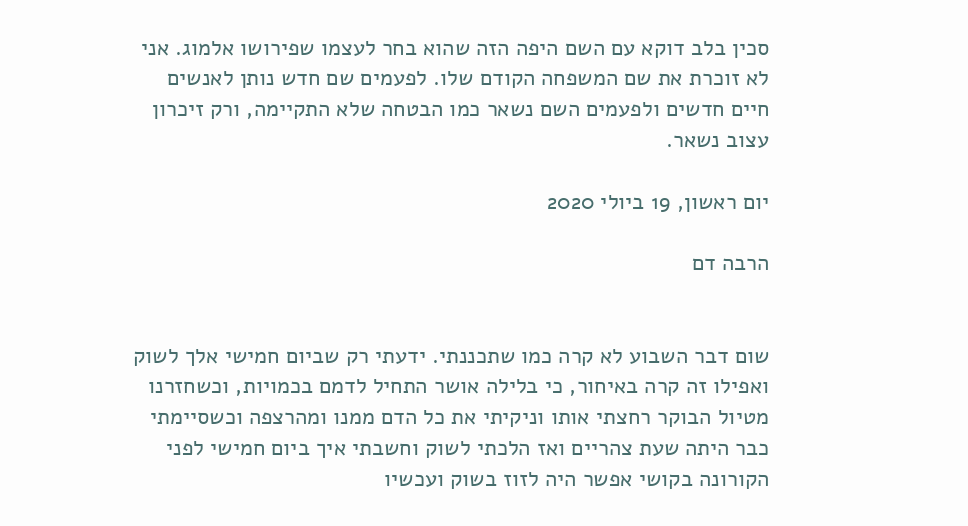סכין בלב דוקא עם השם היפה הזה שהוא בחר לעצמו שפירושו אלמוג. אני לא זוכרת את שם המשפחה הקודם שלו. לפעמים שם חדש נותן לאנשים חיים חדשים ולפעמים השם נשאר כמו הבטחה שלא התקיימה, ורק זיכרון עצוב נשאר.

יום ראשון, 19 ביולי 2020

הרבה דם


שום דבר השבוע לא קרה כמו שתכננתי. ידעתי רק שביום חמישי אלך לשוק ואפילו זה קרה באיחור, כי בלילה אושר התחיל לדמם בכמויות, וכשחזרנו  מטיול הבוקר רחצתי אותו וניקיתי את כל הדם ממנו ומהרצפה וכשסיימתי כבר היתה שעת צהריים ואז הלכתי לשוק וחשבתי איך ביום חמישי לפני הקורונה בקושי אפשר היה לזוז בשוק ועכשיו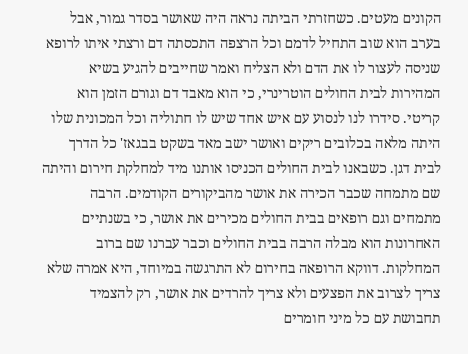הקונים מעטים. כשחזרתי הביתה נראה היה שאושר בסדר גמור, אבל בערב הוא שוב התחיל לדמם וכל הרצפה התכסתה דם ורצתי איתו לרופא שניסה לעצור לו את הדם ולא הצליח ואמר שחייבים להגיע בשיא המהירות לבית החולים הוטרינרי, כי הוא מאבד דם וגורם הזמן הוא קריטי. סידרו לנו לנסוע עם איש אחד שיש לו חתוליה וכל המכונית שלו היתה מלאה בכלובים ריקים ואושר ישב מאד בשקט בבגאז' כל הדרך לבית דגן. כשבאנו לבית החולים הכניסו אותנו מיד למחלקת חירום והיתה שם מתמחה שכבר הכירה את אושר מהביקורים הקודמים. הרבה מתמחים וגם רופאים בבית החולים מכירים את אושר, כי בשנתיים האחרונות הוא מבלה הרבה בבית החולים וכבר עברנו שם ברוב המחלקות. דווקא הרופאה בחירום לא התרגשה במיוחד, היא אמרה שלא צריך לצרוב את הפצעים ולא צריך להרדים את אושר, רק להצמיד תחבושת עם כל מיני חומרים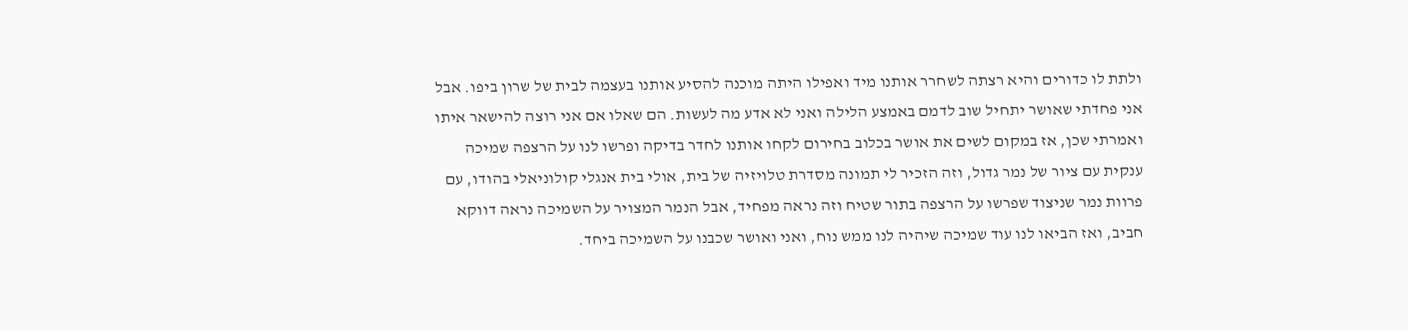ולתת לו כדורים והיא רצתה לשחרר אותנו מיד ואפילו היתה מוכנה להסיע אותנו בעצמה לבית של שרון ביפו. אבל אני פחדתי שאושר יתחיל שוב לדמם באמצע הלילה ואני לא אדע מה לעשות. הם שאלו אם אני רוצה להישאר איתו ואמרתי שכן, אז במקום לשים את אושר בכלוב בחירום לקחו אותנו לחדר בדיקה ופרשו לנו על הרצפה שמיכה ענקית עם ציור של נמר גדול, וזה הזכיר לי תמונה מסדרת טלויזיה של בית, אולי בית אנגלי קולוניאלי בהודו, עם פרוות נמר שניצוד שפרשו על הרצפה בתור שטיח וזה נראה מפחיד, אבל הנמר המצויר על השמיכה נראה דווקא חביב, ואז הביאו לנו עוד שמיכה שיהיה לנו ממש נוח, ואני ואושר שכבנו על השמיכה ביחד.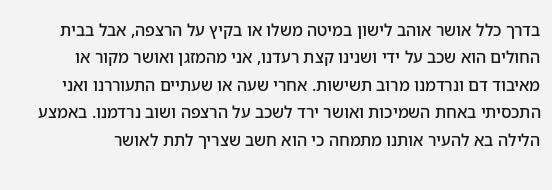בדרך כלל אושר אוהב לישון במיטה משלו או בקיץ על הרצפה, אבל בבית החולים הוא שכב על ידי ושנינו קצת רעדנו, אני מהמזגן ואושר מקור או מאיבוד דם ונרדמנו מרוב תשישות. אחרי שעה או שעתיים התעוררנו ואני התכסיתי באחת השמיכות ואושר ירד לשכב על הרצפה ושוב נרדמנו. באמצע הלילה בא להעיר אותנו מתמחה כי הוא חשב שצריך לתת לאושר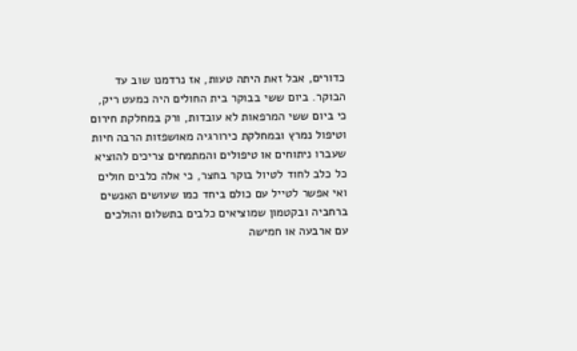כדורים, אבל זאת היתה טעות, אז נרדמנו שוב עד הבוקר. ביום ששי בבוקר בית החולים היה כמעט ריק, כי ביום ששי המרפאות לא עובדות, ורק במחלקת חירום וטיפול נמרץ ובמחלקת כירורגיה מאושפזות הרבה חיות שעברו ניתוחים או טיפולים והמתמחים צריכים להוציא כל כלב לחוד לטיול בוקר בחצר, כי אלה כלבים חולים ואי אפשר לטייל עם כולם ביחד כמו שעושים האנשים ברחביה ובקטמון שמוציאים כלבים בתשלום והולכים עם ארבעה או חמישה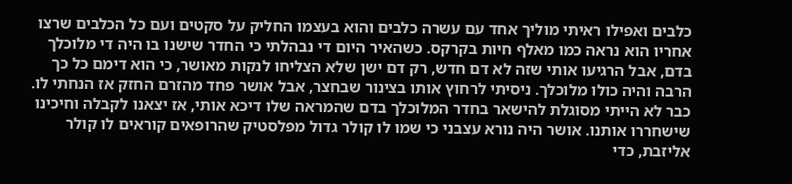כלבים ואפילו ראיתי מוליך אחד עם עשרה כלבים והוא בעצמו החליק על סקטים ועם כל הכלבים שרצו אחריו הוא נראה כמו מאלף חיות בקרקס. כשהאיר היום די נבהלתי כי החדר שישנו בו היה די מלוכלך בדם, אבל הרגיעו אותי שזה לא דם חדש, רק דם ישן שלא הצליחו לנקות מאושר, כי הוא דימם כל כך הרבה והיה כולו מלוכלך. ניסיתי לרחוץ אותו בצינור שבחצר, אבל אושר פחד מהזרם החזק אז הנחתי לו. כבר לא הייתי מסוגלת להישאר בחדר המלוכלך בדם שהמראה שלו דיכא אותי, אז יצאנו לקבלה וחיכינו שישחררו אותנו. אושר היה נורא עצבני כי שמו לו קולר גדול מפלסטיק שהרופאים קוראים לו קולר אליזבת, כדי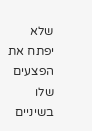שלא יפתח את הפצעים שלו בשיניים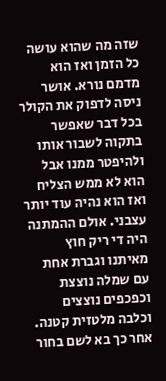שזה מה שהוא עושה כל הזמן ואז הוא מדמם נורא. אושר ניסה לדפוק את הקולר בכל דבר שאפשר בתקוה לשבור אותו ולהיפטר ממנו אבל הוא לא ממש הצליח ואז הוא נהיה עוד יותר עצבני. אולם ההמתנה היה די ריק חוץ מאיתנו וגברת אחת עם שמלה נוצצת וכפכפים נוצצים וכלבה מלטזית קטנה. אחר כך בא לשם בחור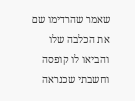שאמר שהרדימו שם את הכלבה שלו והביאו לו קופסה וחשבתי שכנראה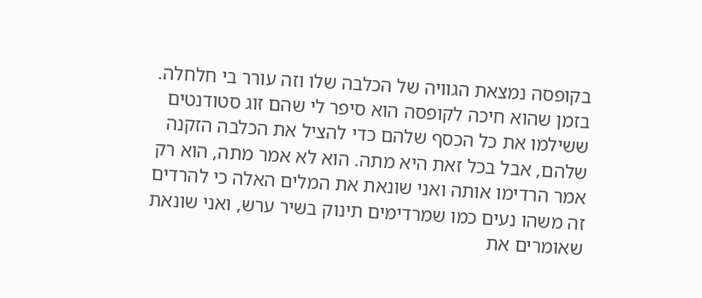בקופסה נמצאת הגוויה של הכלבה שלו וזה עורר בי חלחלה. בזמן שהוא חיכה לקופסה הוא סיפר לי שהם זוג סטודנטים ששילמו את כל הכסף שלהם כדי להציל את הכלבה הזקנה שלהם, אבל בכל זאת היא מתה. הוא לא אמר מתה, הוא רק אמר הרדימו אותה ואני שונאת את המלים האלה כי להרדים זה משהו נעים כמו שמרדימים תינוק בשיר ערש, ואני שונאת שאומרים את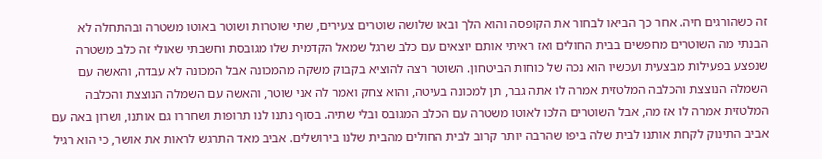זה כשהורגים חיה. אחר כך הביאו לבחור את הקופסה והוא הלך ובאו שלושה שוטרים צעירים, שתי שוטרות ושוטר באוטו משטרה ובהתחלה לא הבנתי מה השוטרים מחפשים בבית החולים ואז ראיתי אותם יוצאים עם כלב שרגל שמאל הקדמית שלו מגובסת וחשבתי שאולי זה כלב משטרה שנפצע בפעילות מבצעית ועכשיו הוא נכה של כוחות הביטחון. השוטר רצה להוציא בקבוק משקה מהמכונה אבל המכונה לא עבדה, והאשה עם השמלה הנוצצת והכלבה המלטזית אמרה לו אתה גבר, תן למכונה בעיטה, והוא צחק ואמר לה אני שוטר, והאשה עם השמלה הנוצצת והכלבה המלטזית אמרה לו אז מה, אבל השוטרים הלכו לאוטו משטרה עם הכלב המגובס ובלי שתיה. בסוף נתנו לנו תרופות ושחררו גם אותנו, ושרון באה עם אביב התינוק לקחת אותנו לבית שלה ביפו שהרבה יותר קרוב לבית החולים מהבית שלנו בירושלים. אביב מאד התרגש לראות את אושר, כי הוא רגיל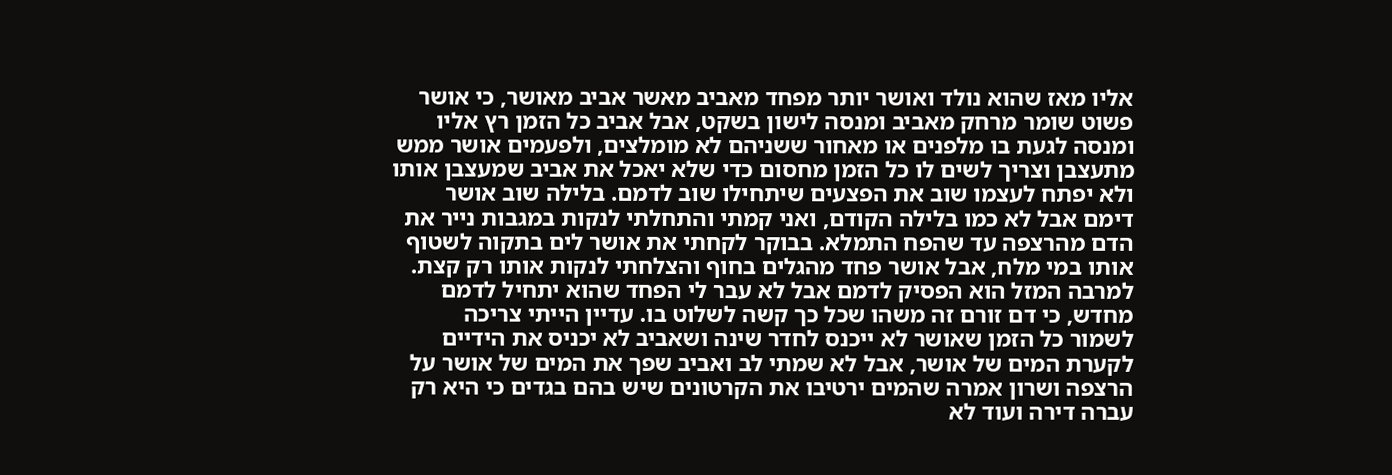אליו מאז שהוא נולד ואושר יותר מפחד מאביב מאשר אביב מאושר, כי אושר פשוט שומר מרחק מאביב ומנסה לישון בשקט, אבל אביב כל הזמן רץ אליו ומנסה לגעת בו מלפנים או מאחור ששניהם לא מומלצים, ולפעמים אושר ממש מתעצבן וצריך לשים לו כל הזמן מחסום כדי שלא יאכל את אביב שמעצבן אותו ולא יפתח לעצמו שוב את הפצעים שיתחילו שוב לדמם. בלילה שוב אושר דימם אבל לא כמו בלילה הקודם, ואני קמתי והתחלתי לנקות במגבות נייר את הדם מהרצפה עד שהפח התמלא. בבוקר לקחתי את אושר לים בתקוה לשטוף אותו במי מלח, אבל אושר פחד מהגלים בחוף והצלחתי לנקות אותו רק קצת. למרבה המזל הוא הפסיק לדמם אבל לא עבר לי הפחד שהוא יתחיל לדמם מחדש, כי דם זורם זה משהו שכל כך קשה לשלוט בו. עדיין הייתי צריכה  לשמור כל הזמן שאושר לא ייכנס לחדר שינה ושאביב לא יכניס את הידיים לקערת המים של אושר, אבל לא שמתי לב ואביב שפך את המים של אושר על הרצפה ושרון אמרה שהמים ירטיבו את הקרטונים שיש בהם בגדים כי היא רק עברה דירה ועוד לא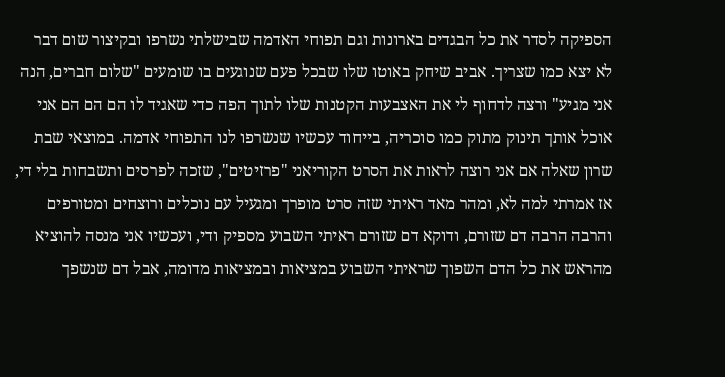הספיקה לסדר את כל הבגדים בארונות וגם תפוחי האדמה שבישלתי נשרפו ובקיצור שום דבר לא יצא כמו שצריך. אביב שיחק באוטו שלו שבכל פעם שנוגעים בו שומעים "שלום חברים, הנה אני מגיע" ורצה לדחוף לי את האצבעות הקטנות שלו לתוך הפה כדי שאגיד לו הם הם הם אני אוכל אותך תינוק מתוק כמו סוכריה, בייחוד עכשיו שנשרפו לנו התפוחי אדמה. במוצאי שבת שרון שאלה אם אני רוצה לראות את הסרט הקוריאני "פרזיטים", שזכה לפרסים ותשבחות בלי די, אז אמרתי למה לא, ומהר מאד ראיתי שזה סרט מופרך ומגעיל עם נוכלים ורוצחים ומטורפים והרבה הרבה דם שזורם, ודוקא דם שזורם ראיתי השבוע מספיק ודי, ועכשיו אני מנסה להוציא מהראש את כל הדם השפוך שראיתי השבוע במציאות ובמציאות מדומה, אבל דם שנשפך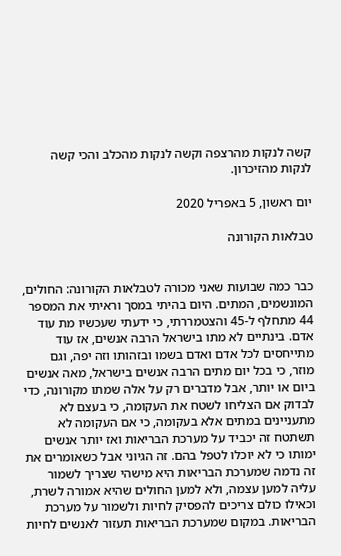קשה לנקות מהרצפה וקשה לנקות מהכלב והכי קשה לנקות מהזיכרון.

יום ראשון, 5 באפריל 2020

טבלאות הקורונה


כבר כמה שבועות שאני מכורה לטבלאות הקורונה: החולים, המונשמים, המתים. היום בהיתי במסך וראיתי את המספר 44 מתחלף ל-45 והצטמררתי, כי ידעתי שעכשיו מת עוד אדם. בינתיים לא מתו בישראל הרבה אנשים, אז עוד מתייחסים לכל אדם ואדם בשמו ובזהותו וזה יפה, וגם מוזר, כי בכל יום מתים הרבה אנשים בישראל, מאה אנשים ביום או יותר, אבל מדברים רק על אלה שמתו מקורונה, כדי לבדוק אם הצליחו לשטח את העקומה, כי בעצם לא מתעניינים במתים אלא בעקומה, כי אם העקומה לא תשתטח זה יכביד על מערכת הבריאות ואז יותר אנשים ימותו כי לא יוכלו לטפל בהם. זה הגיוני אבל כשאומרים את זה נדמה שמערכת הבריאות היא מישהי שצריך לשמור עליה למען עצמה, ולא למען החולים שהיא אמורה לשרת, וכאילו כולם צריכים להפסיק לחיות ולשמור על מערכת הבריאות. במקום שמערכת הבריאות תעזור לאנשים לחיות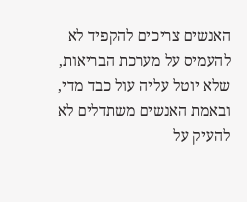האנשים צריכים להקפיד לא להעמיס על מערכת הבריאות, שלא יוטל עליה עול כבד מדי, ובאמת האנשים משתדלים לא להעיק על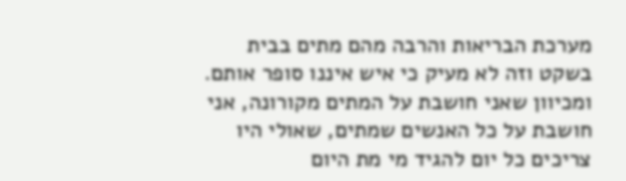מערכת הבריאות והרבה מהם מתים בבית בשקט וזה לא מעיק כי איש איננו סופר אותם. ומכיוון שאני חושבת על המתים מקורונה, אני חושבת על כל האנשים שמתים, שאולי היו צריכים כל יום להגיד מי מת היום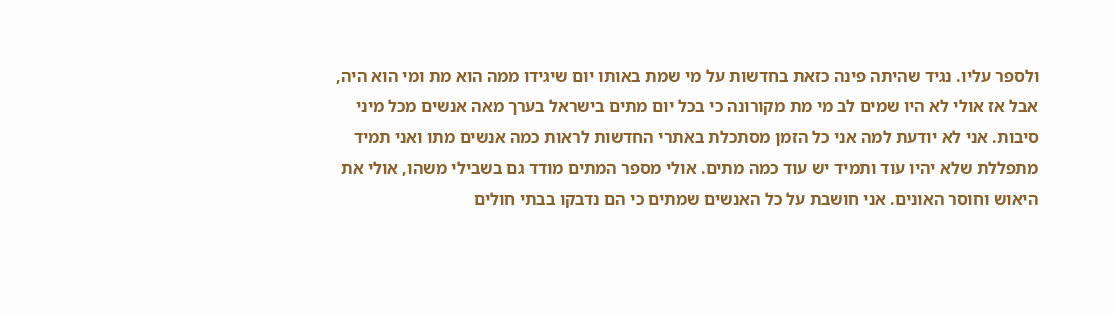ולספר עליו. נגיד שהיתה פינה כזאת בחדשות על מי שמת באותו יום שיגידו ממה הוא מת ומי הוא היה, אבל אז אולי לא היו שמים לב מי מת מקורונה כי בכל יום מתים בישראל בערך מאה אנשים מכל מיני סיבות. אני לא יודעת למה אני כל הזמן מסתכלת באתרי החדשות לראות כמה אנשים מתו ואני תמיד מתפללת שלא יהיו עוד ותמיד יש עוד כמה מתים. אולי מספר המתים מודד גם בשבילי משהו, אולי את היאוש וחוסר האונים. אני חושבת על כל האנשים שמתים כי הם נדבקו בבתי חולים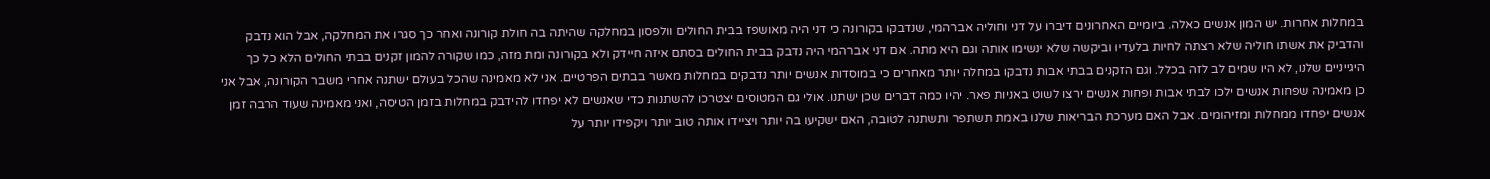במחלות אחרות. יש המון אנשים כאלה. ביומיים האחרונים דיברו על דני וחוליה אברהמי, שנדבקו בקורונה כי דני היה מאושפז בבית החולים וולפסון במחלקה שהיתה בה חולת קורונה ואחר כך סגרו את המחלקה, אבל הוא נדבק והדביק את אשתו חוליה שלא רצתה לחיות בלעדיו וביקשה שלא ינשימו אותה וגם היא מתה. אם דני אברהמי היה נדבק בבית החולים בסתם איזה חיידק ולא בקורונה ומת מזה, כמו שקורה להמון זקנים בבתי החולים הלא כל כך היגייניים שלנו, לא היו שמים לב לזה בכלל. וגם הזקנים בבתי אבות נדבקו במחלה יותר מאחרים כי במוסדות אנשים יותר נדבקים במחלות מאשר בבתים הפרטיים. אני לא מאמינה שהכל בעולם ישתנה אחרי משבר הקורונה, אבל אני כן מאמינה שפחות אנשים ילכו לבתי אבות ופחות אנשים ירצו לשוט באניות פאר. יהיו כמה דברים שכן ישתנו. אולי גם המטוסים יצטרכו להשתנות כדי שאנשים לא יפחדו להידבק במחלות בזמן הטיסה, ואני מאמינה שעוד הרבה זמן אנשים יפחדו ממחלות ומזיהומים. אבל האם מערכת הבריאות שלנו באמת תשתפר ותשתנה לטובה, האם ישקיעו בה יותר ויציידו אותה טוב יותר ויקפידו יותר על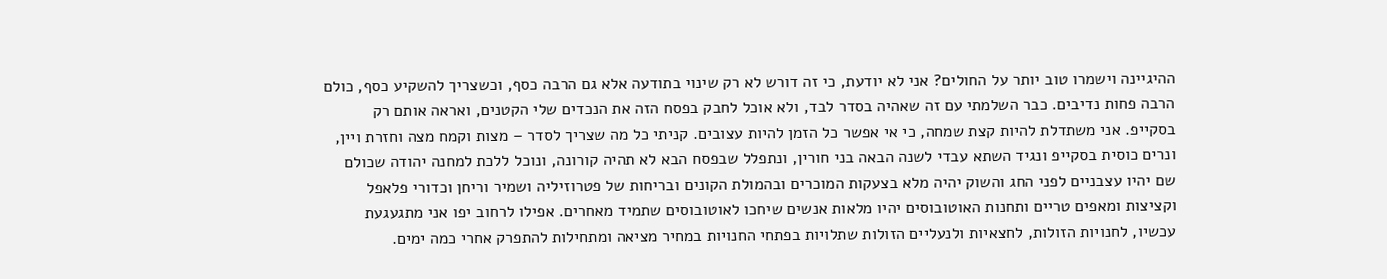ההיגיינה וישמרו טוב יותר על החולים? אני לא יודעת, כי זה דורש לא רק שינוי בתודעה אלא גם הרבה כסף, וכשצריך להשקיע כסף, כולם הרבה פחות נדיבים. כבר השלמתי עם זה שאהיה בסדר לבד, ולא אוכל לחבק בפסח הזה את הנכדים שלי הקטנים, ואראה אותם רק בסקייפ. אני משתדלת להיות קצת שמחה, כי אי אפשר כל הזמן להיות עצובים. קניתי כל מה שצריך לסדר – מצות וקמח מצה וחזרת ויין, ונרים כוסית בסקייפ ונגיד השתא עבדי לשנה הבאה בני חורין, ונתפלל שבפסח הבא לא תהיה קורונה, ונוכל ללכת למחנה יהודה שכולם שם יהיו עצבניים לפני החג והשוק יהיה מלא בצעקות המוכרים ובהמולת הקונים ובריחות של פטרוזיליה ושמיר וריחן וכדורי פלאפל וקציצות ומאפים טריים ותחנות האוטובוסים יהיו מלאות אנשים שיחכו לאוטובוסים שתמיד מאחרים. אפילו לרחוב יפו אני מתגעגעת עכשיו, לחנויות הזולות, לחצאיות ולנעליים הזולות שתלויות בפתחי החנויות במחיר מציאה ומתחילות להתפרק אחרי כמה ימים.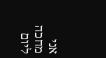אני מחכה ליום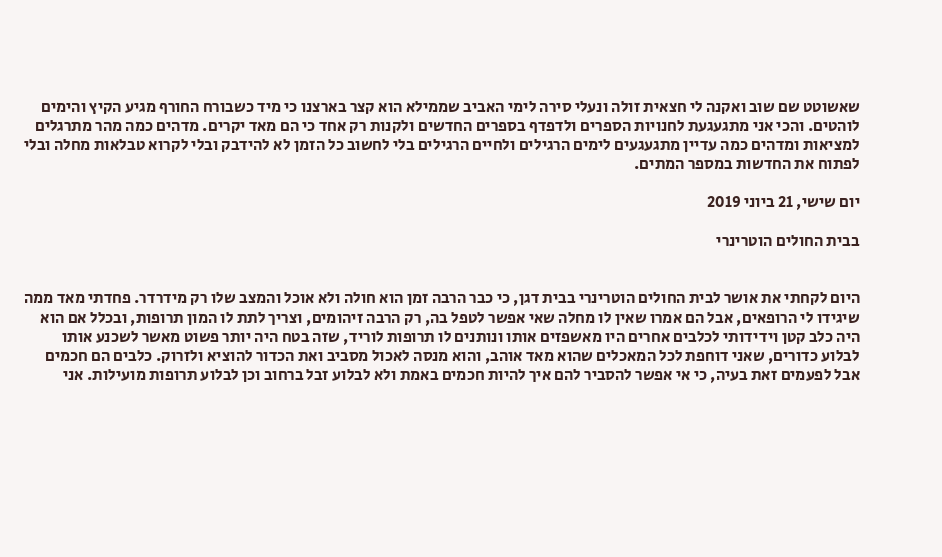שאשוטט שם שוב ואקנה לי חצאית זולה ונעלי סירה לימי האביב שממילא הוא קצר בארצנו כי מיד כשבורח החורף מגיע הקיץ והימים לוהטים. והכי אני מתגעגעת לחנויות הספרים ולדפדף בספרים החדשים ולקנות רק אחד כי הם מאד יקרים. מדהים כמה מהר מתרגלים למציאות ומדהים כמה עדיין מתגעגעים לימים הרגילים ולחיים הרגילים בלי לחשוב כל הזמן לא להידבק ובלי לקרוא טבלאות מחלה ובלי לפתוח את החדשות במספר המתים.

יום שישי, 21 ביוני 2019

בבית החולים הוטרינרי


היום לקחתי את אושר לבית החולים הוטרינרי בבית דגן, כי כבר הרבה זמן הוא חולה ולא אוכל והמצב שלו רק מידרדר. פחדתי מאד ממה שיגידו לי הרופאים, אבל הם אמרו שאין לו מחלה שאי אפשר לטפל בה, רק הרבה זיהומים, וצריך לתת לו המון תרופות, ובכלל אם הוא היה כלב קטן וידידותי לכלבים אחרים היו מאשפזים אותו ונותנים לו תרופות לוריד, שזה בטח היה יותר פשוט מאשר לשכנע אותו לבלוע כדורים, שאני דוחפת לכל המאכלים שהוא מאד אוהב, והוא מנסה לאכול מסביב ואת הכדור להוציא ולזרוק. כלבים הם חכמים אבל לפעמים זאת בעיה, כי אי אפשר להסביר להם איך להיות חכמים באמת ולא לבלוע זבל ברחוב וכן לבלוע תרופות מועילות. אני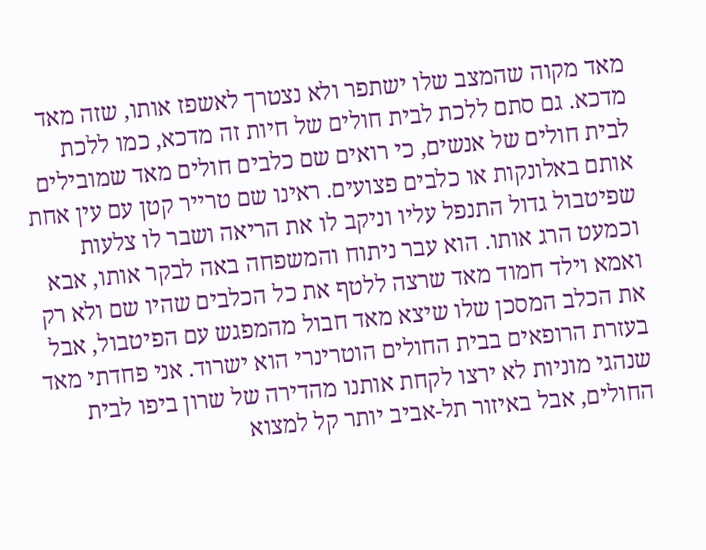מאד מקוה שהמצב שלו ישתפר ולא נצטרך לאשפז אותו, שזה מאד מדכא. גם סתם ללכת לבית חולים של חיות זה מדכא, כמו ללכת לבית חולים של אנשים, כי רואים שם כלבים חולים מאד שמובילים אותם באלונקות או כלבים פצועים. ראינו שם טרייר קטן עם עין אחת שפיטבול גדול התנפל עליו וניקב לו את הריאה ושבר לו צלעות וכמעט הרג אותו. הוא עבר ניתוח והמשפחה באה לבקר אותו, אבא ואמא וילד חמוד מאד שרצה ללטף את כל הכלבים שהיו שם ולא רק את הכלב המסכן שלו שיצא מאד חבול מהמפגש עם הפיטבול, אבל בעזרת הרופאים בבית החולים הוטרינרי הוא ישרוד. אני פחדתי מאד שנהגי מוניות לא ירצו לקחת אותנו מהדירה של שרון ביפו לבית החולים, אבל באיזור תל-אביב יותר קל למצוא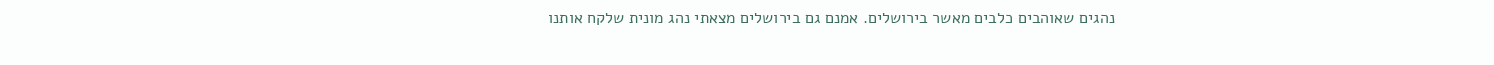נהגים שאוהבים כלבים מאשר בירושלים. אמנם גם בירושלים מצאתי נהג מונית שלקח אותנו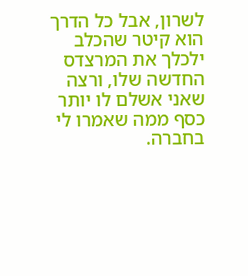לשרון, אבל כל הדרך הוא קיטר שהכלב ילכלך את המרצדס החדשה שלו, ורצה שאני אשלם לו יותר כסף ממה שאמרו לי בחברה.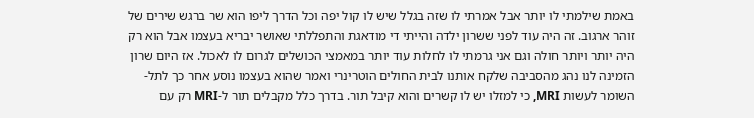באמת שילמתי לו יותר אבל אמרתי לו שזה בגלל שיש לו קול יפה וכל הדרך ליפו הוא שר ברגש שירים של זוהר ארגוב. זה היה עוד לפני ששרון ילדה והייתי די מודאגת והתפללתי שאושר יבריא בעצמו אבל הוא רק היה יותר ויותר חולה וגם אני גרמתי לו לחלות עוד יותר במאמצי הכושלים לגרום לו לאכול. אז היום שרון הזמינה לנו נהג מהסביבה שלקח אותנו לבית החולים הוטרינרי ואמר שהוא בעצמו נוסע אחר כך לתל-השומר לעשות MRI, כי למזלו יש לו קשרים והוא קיבל תור. בדרך כלל מקבלים תור ל-MRI רק עם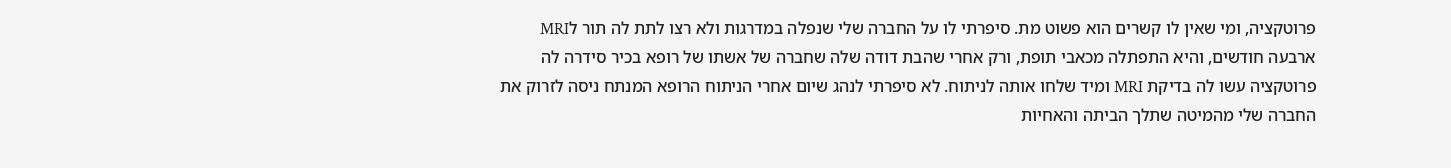פרוטקציה, ומי שאין לו קשרים הוא פשוט מת. סיפרתי לו על החברה שלי שנפלה במדרגות ולא רצו לתת לה תור לMRI ארבעה חודשים, והיא התפתלה מכאבי תופת, ורק אחרי שהבת דודה שלה שחברה של אשתו של רופא בכיר סידרה לה פרוטקציה עשו לה בדיקת MRI ומיד שלחו אותה לניתוח. לא סיפרתי לנהג שיום אחרי הניתוח הרופא המנתח ניסה לזרוק את החברה שלי מהמיטה שתלך הביתה והאחיות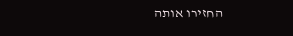החזירו אותה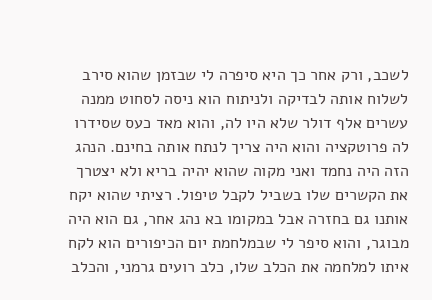לשכב, ורק אחר כך היא סיפרה לי שבזמן שהוא סירב לשלוח אותה לבדיקה ולניתוח הוא ניסה לסחוט ממנה עשרים אלף דולר שלא היו לה, והוא מאד כעס שסידרו לה פרוטקציה והוא היה צריך לנתח אותה בחינם. הנהג הזה היה נחמד ואני מקוה שהוא יהיה בריא ולא יצטרך את הקשרים שלו בשביל לקבל טיפול. רציתי שהוא יקח אותנו גם בחזרה אבל במקומו בא נהג אחר, גם הוא היה מבוגר, והוא סיפר לי שבמלחמת יום הכיפורים הוא לקח איתו למלחמה את הכלב שלו, כלב רועים גרמני, והכלב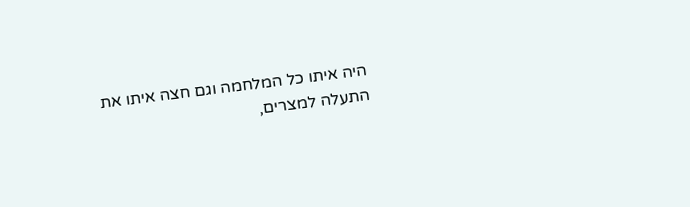היה איתו כל המלחמה וגם חצה איתו את התעלה למצרים,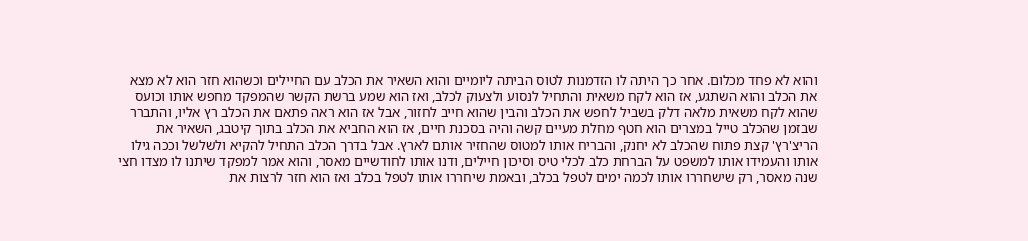והוא לא פחד מכלום. אחר כך היתה לו הזדמנות לטוס הביתה ליומיים והוא השאיר את הכלב עם החיילים וכשהוא חזר הוא לא מצא את הכלב והוא השתגע, אז הוא לקח משאית והתחיל לנסוע ולצעוק לכלב, ואז הוא שמע ברשת הקשר שהמפקד מחפש אותו וכועס שהוא לקח משאית מלאה דלק בשביל לחפש את הכלב והבין שהוא חייב לחזור, אבל אז הוא ראה פתאם את הכלב רץ אליו, והתברר שבזמן שהכלב טייל במצרים הוא חטף מחלת מעיים קשה והיה בסכנת חיים, אז הוא החביא את הכלב בתוך קיטבג, השאיר את הריצ'רץ' קצת פתוח שהכלב לא יחנק, והבריח אותו למטוס שהחזיר אותם לארץ. אבל בדרך הכלב התחיל להקיא ולשלשל וככה גילו אותו והעמידו אותו למשפט על הברחת כלב לכלי טיס וסיכון חיילים, ודנו אותו לחודשיים מאסר, והוא אמר למפקד שיתנו לו מצדו חצי שנה מאסר, רק שישחררו אותו לכמה ימים לטפל בכלב, ובאמת שיחררו אותו לטפל בכלב ואז הוא חזר לרצות את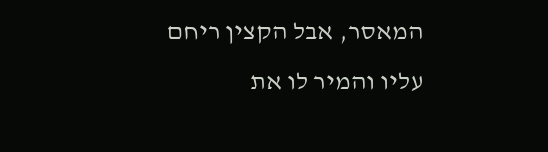המאסר, אבל הקצין ריחם עליו והמיר לו את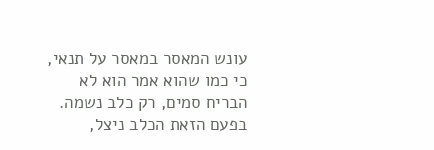עונש המאסר במאסר על תנאי, כי כמו שהוא אמר הוא לא הבריח סמים, רק כלב נשמה. בפעם הזאת הכלב ניצל,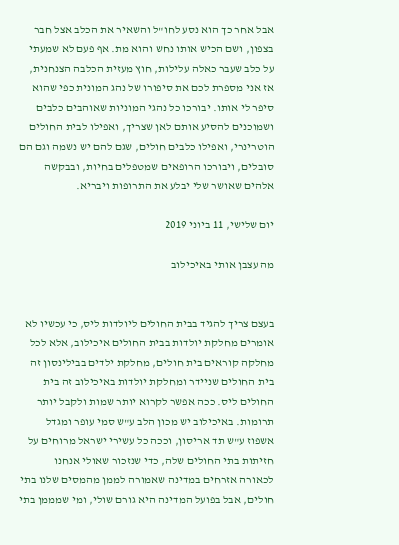אבל אחר כך הוא נסע לחו"ל והשאיר את הכלב אצל חבר בצפון, ושם הכיש אותו נחש והוא מת. אף פעם לא שמעתי על כלב שעבר כאלה עלילות, חוץ מעזית הכלבה הצנחנית, אז אני מספרת לכם את סיפורו של נהג המונית כפי שהוא סיפר לי אותו. יבורכו כל נהגי המוניות שאוהבים כלבים ושמוכנים להסיע אותם לאן שצריך, ואפילו לבית החולים הוטרינרי, ואפילו כלבים חולים, שגם להם יש נשמה וגם הם סובלים, ויבורכו הרופאים שמטפלים בחיות, ובבקשה אלהים שאושר שלי יבלע את התרופות ויבריא.

יום שלישי, 11 ביוני 2019

מה עצבן אותי באיכילוב


בעצם צריך להגיד בבית החולים ליולדות ליס, כי עכשיו לא אומרים מחלקת יולדות בבית החולים איכילוב, אלא לכל מחלקה קוראים בית חולים, מחלקת ילדים בבילינסון זה בית החולים שניידר ומחלקת יולדות באיכילוב זה בית החולים ליס. ככה אפשר לקרוא יותר שמות ולקבל יותר תרומות. באיכילוב יש מכון הלב ע"ש סמי עופר ומגדל אשפוז ע"ש תד אריסון, וככה כל עשירי ישראל מרוחים על חזיתות בתי החולים שלה, כדי שנזכור שאולי אנחנו לכאורה אזרחים במדינה שאמורה לממן מהמסים שלנו בתי חולים, אבל בפועל המדינה היא גורם שולי, ומי שמממן בתי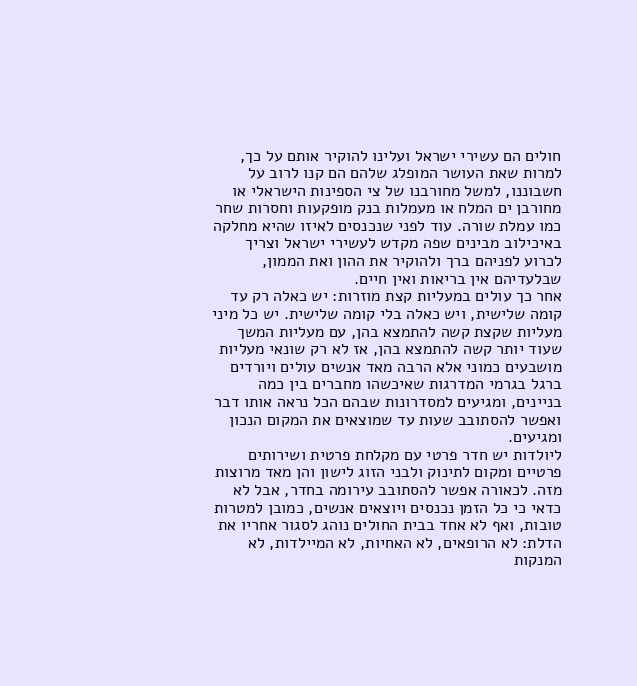חולים הם עשירי ישראל ועלינו להוקיר אותם על כך, למרות שאת העושר המופלג שלהם הם קנו לרוב על חשבוננו, למשל מחורבנו של צי הספינות הישראלי או מחורבן ים המלח או מעמלות בנק מופקעות וחסרות שחר כמו עמלת שורה. עוד לפני שנכנסים לאיזו שהיא מחלקה באיכילוב מבינים שפה מקדש לעשירי ישראל וצריך לכרוע לפניהם ברך ולהוקיר את ההון ואת הממון, שבלעדיהם אין בריאות ואין חיים.
אחר כך עולים במעליות קצת מוזרות: יש כאלה רק עד קומה שלישית, ויש כאלה בלי קומה שלישית. יש כל מיני מעליות שקצת קשה להתמצא בהן, עם מעליות המשך שעוד יותר קשה להתמצא בהן, אז לא רק שונאי מעליות מושבעים כמוני אלא הרבה מאד אנשים עולים ויורדים ברגל בגרמי המדרגות שאיכשהו מחברים בין כמה בניינים, ומגיעים למסדרונות שבהם הכל נראה אותו דבר ואפשר להסתובב שעות עד שמוצאים את המקום הנכון ומגיעים.
ליולדות יש חדר פרטי עם מקלחת פרטית ושירותים פרטיים ומקום לתינוק ולבני הזוג לישון והן מאד מרוצות מזה. לכאורה אפשר להסתובב עירומה בחדר, אבל לא כדאי כי כל הזמן נכנסים ויוצאים אנשים, כמובן למטרות טובות, ואף לא אחד בבית החולים נוהג לסגור אחריו את הדלת: לא הרופאים, לא האחיות, לא המיילדות, לא המנקות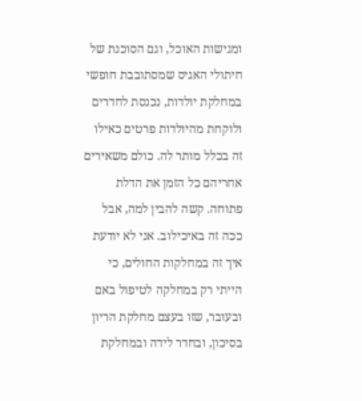ומגישות האוכל, וגם הסוכנת של חיתולי האגיס שמסתובבת חופשי במחלקת יולדות, נכנסת לחדרים ולוקחת מהיולדות פרטים כאילו זה בכלל מותר לה. כולם משאירים אחריהם כל הזמן את הדלת פתוחה. קשה להבין למה, אבל ככה זה באיכילוב. אני לא יודעת איך זה במחלקות החולים, כי הייתי רק במחלקה לטיפול באם ובעובר, שזו בעצם מחלקת הריון בסיכון, ובחדר לידה ובמחלקת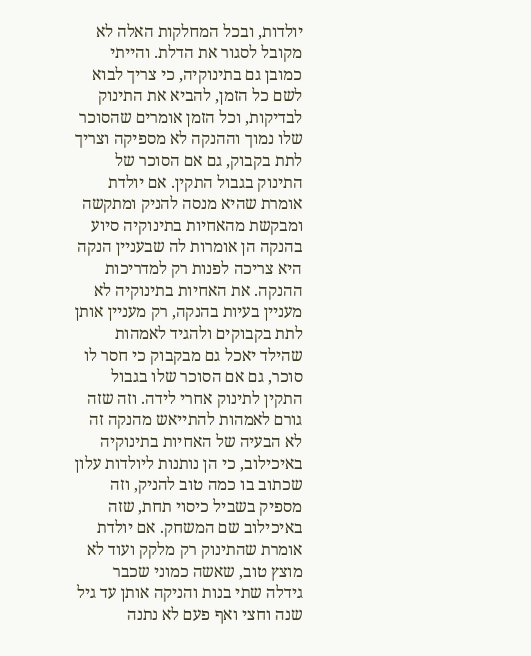יולדות, ובכל המחלקות האלה לא מקובל לסגור את הדלת. והייתי כמובן גם בתינוקיה, כי צריך לבוא לשם כל הזמן, להביא את התינוק לבדיקות, וכל הזמן אומרים שהסוכר שלו נמוך וההנקה לא מספיקה וצריך לתת בקבוק, גם אם הסוכר של התינוק בגבול התקין. אם יולדת אומרת שהיא מנסה להניק ומתקשה ומבקשת מהאחיות בתינוקיה סיוע בהנקה הן אומרות לה שבעניין הנקה היא צריכה לפנות רק למדריכות ההנקה. את האחיות בתינוקיה לא מעניין בעיות בהנקה, רק מעניין אותן לתת בקבוקים ולהגיד לאמהות שהילד יאכל גם מבקבוק כי חסר לו סוכר, גם אם הסוכר שלו בגבול התקין לתינוק אחרי לידה. וזה שזה גורם לאמהות להתייאש מהנקה זה לא הבעיה של האחיות בתינוקיה באיכילוב, כי הן נותנות ליולדות עלון שכתוב בו כמה טוב להניק, וזה מספיק בשביל כיסוי תחת, שזה באיכילוב שם המשחק. אם יולדת אומרת שהתינוק רק מלקק ועוד לא מוצץ טוב, שאשה כמוני שכבר גידלה שתי בנות והניקה אותן עד גיל שנה וחצי ואף פעם לא נתנה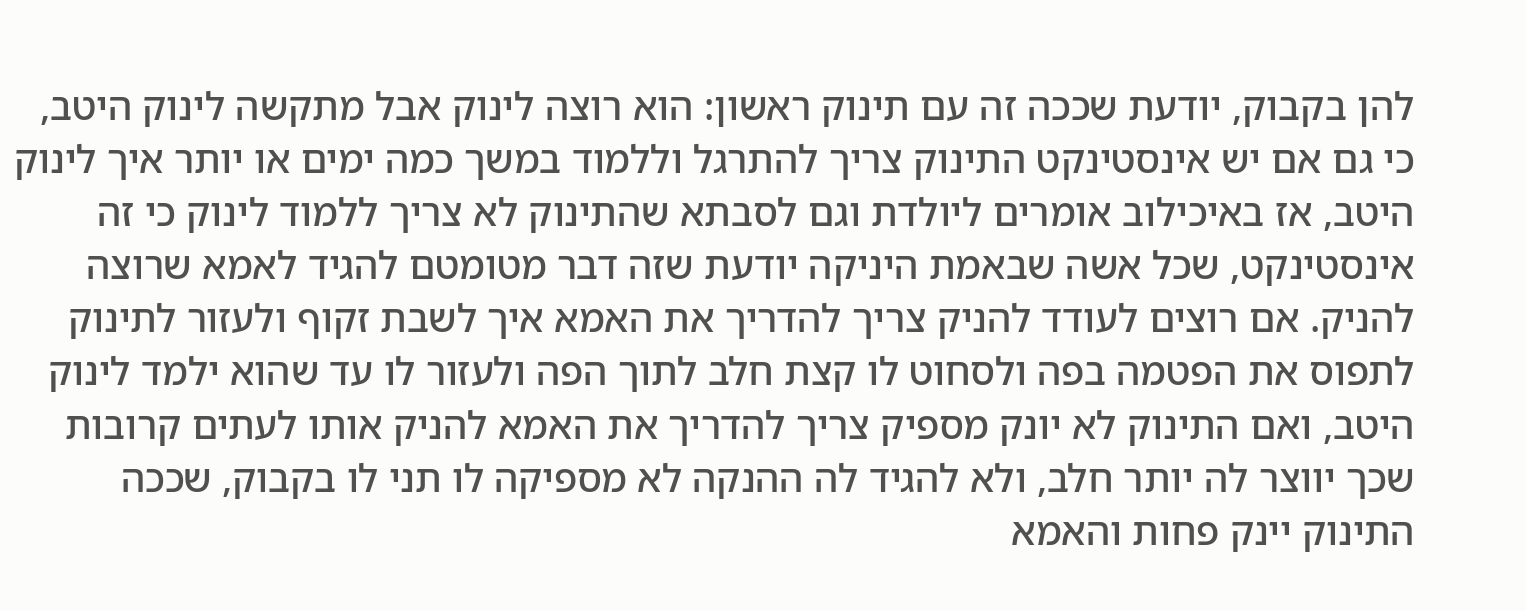להן בקבוק, יודעת שככה זה עם תינוק ראשון: הוא רוצה לינוק אבל מתקשה לינוק היטב, כי גם אם יש אינסטינקט התינוק צריך להתרגל וללמוד במשך כמה ימים או יותר איך לינוק היטב, אז באיכילוב אומרים ליולדת וגם לסבתא שהתינוק לא צריך ללמוד לינוק כי זה אינסטינקט, שכל אשה שבאמת היניקה יודעת שזה דבר מטומטם להגיד לאמא שרוצה להניק. אם רוצים לעודד להניק צריך להדריך את האמא איך לשבת זקוף ולעזור לתינוק לתפוס את הפטמה בפה ולסחוט לו קצת חלב לתוך הפה ולעזור לו עד שהוא ילמד לינוק היטב, ואם התינוק לא יונק מספיק צריך להדריך את האמא להניק אותו לעתים קרובות שכך יווצר לה יותר חלב, ולא להגיד לה ההנקה לא מספיקה לו תני לו בקבוק, שככה התינוק יינק פחות והאמא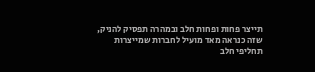תייצר פחות ופחות חלב ובמהרה תפסיק להניק, שזה כנראה מאד מועיל לחברות שמייצרות תחליפי חלב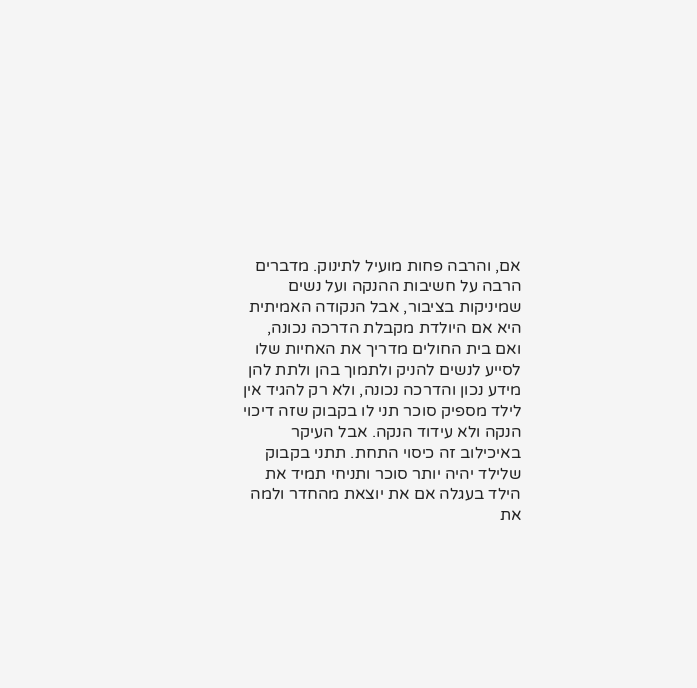אם, והרבה פחות מועיל לתינוק. מדברים הרבה על חשיבות ההנקה ועל נשים שמיניקות בציבור, אבל הנקודה האמיתית היא אם היולדת מקבלת הדרכה נכונה, ואם בית החולים מדריך את האחיות שלו לסייע לנשים להניק ולתמוך בהן ולתת להן מידע נכון והדרכה נכונה, ולא רק להגיד אין לילד מספיק סוכר תני לו בקבוק שזה דיכוי הנקה ולא עידוד הנקה. אבל העיקר באיכילוב זה כיסוי התחת. תתני בקבוק שלילד יהיה יותר סוכר ותניחי תמיד את הילד בעגלה אם את יוצאת מהחדר ולמה את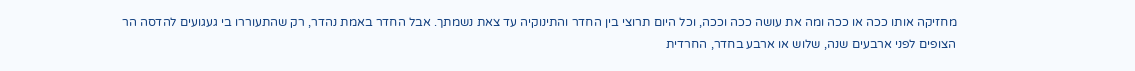מחזיקה אותו ככה או ככה ומה את עושה ככה וככה, וכל היום תרוצי בין החדר והתינוקיה עד צאת נשמתך. אבל החדר באמת נהדר, רק שהתעוררו בי געגועים להדסה הר הצופים לפני ארבעים שנה, שלוש או ארבע בחדר, החרדית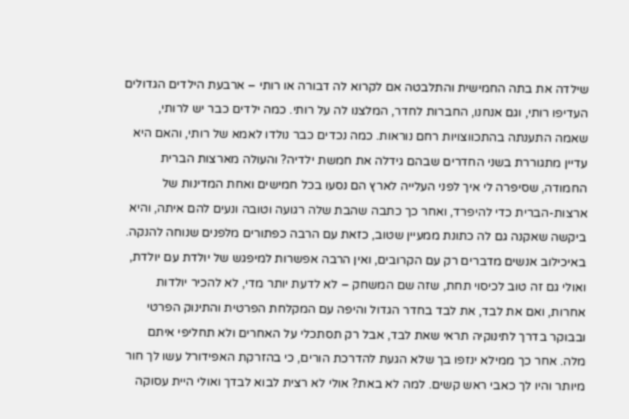שילדה את בתה החמישית והתלבטה אם לקרוא לה דבורה או רותי – ארבעת הילדים הגדולים העדיפו רותי, וגם אנחנו, החברות לחדר, המלצנו לה על רותי. כמה ילדים כבר יש לרותי, שאמה התענתה בהתכווצויות רחם נוראות. כמה נכדים כבר נולדו לאמא של רותי, והאם היא עדיין מתגוררת בשני החדרים שבהם גידלה את חמשת ילדיה? והעולה מארצות הברית החמודה, שסיפרה לי איך לפני העלייה לארץ הם נסעו בכל חמישים ואחת המדינות של ארצות-הברית כדי להיפרד, ואחר כך כתבה שהבת שלה רגועה וטובה ונעים להם איתה, והיא ביקשה שאקנה גם לה כתונת ממעיין שטוב, כזאת עם הרבה כפתורים מלפנים שנוחה להנקה. באיכילוב אנשים מדברים רק עם הקרובים, ואין הרבה אפשרות למיפגש של יולדת עם יולדת, ואולי גם זה טוב לכיסוי תחת, שזה שם המשחק – לא לדעת יותר מדי, לא להכיר יולדות אחרות, ואם את לבד, את לבד בחדר הגדול והיפה עם המקלחת הפרטית והתינוק הפרטי ובבוקר בדרך לתינוקיה תראי שאת לבד, אבל רק תסתכלי על האחרים ולא תחליפי איתם מלה. אחר כך ממילא ינזפו בך שלא הגעת להדרכת הורים, כי בהזרקת האפידורל עשו לך חור מיותר והיו לך כאבי ראש קשים. למה לא באת? אולי לא רצית לבוא לבדך ואולי היית עסוקה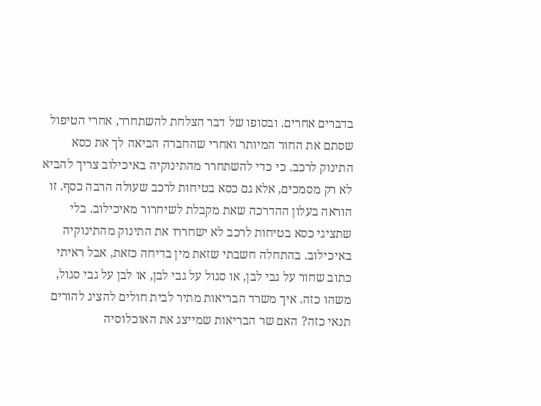בדברים אחרים. ובסופו של דבר הצלחת להשתחרר, אחרי הטיפול שסתם את החור המיותר ואחרי שהחברה הביאה לך את כסא התינוק לרכב. כי כדי להשתחרר מהתינוקיה באיכילוב צריך להביא לא רק מסמכים, אלא גם כסא בטיחות לרכב שעולה הרבה כסף. זו הוראה בעלון ההדרכה שאת מקבלת לשיחרור מאיכילוב. בלי שתציגי כסא בטיחות לרכב לא ישחררו את התינוק מהתינוקיה באיכילוב. בהתחלה חשבתי שזאת מין בדיחה כזאת, אבל ראיתי כתוב שחור על גבי לבן, או סגול על גבי לבן, או לבן על גבי סגול, משהו כזה. איך משרד הבריאות מתיר לבית חולים להציג להורים תנאי כזה? האם שר הבריאות שמייצג את האוכלוסיה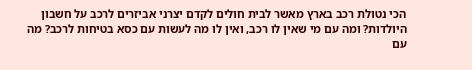הכי נטולת רכב בארץ מאשר לבית חולים לקדם יצרני אביזרים לרכב על חשבון היולדות? ומה עם מי שאין לו רכב, ואין לו מה לעשות עם כסא בטיחות לרכב? מה עם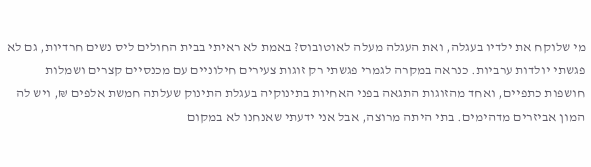מי שלוקח את ילדיו בעגלה, ואת העגלה מעלה לאוטובוס? באמת לא ראיתי בבית החולים ליס נשים חרדיות, גם לא פגשתי יולדות ערביות. כנראה במקרה לגמרי פגשתי רק זוגות צעירים חילוניים עם מכנסיים קצרים ושמלות חושפות כתפיים, ואחד מהזוגות התגאה בפני האחיות בתינוקיה בעגלת התינוק שעלתה חמשת אלפים ₪, ויש לה המון אביזרים מדהימים. בתי היתה מרוצה, אבל אני ידעתי שאנחנו לא במקום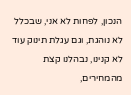הנכון, לפחות לא אני, שבכלל לא נוהגת, וגם עגלת תינוק עוד לא קנינו, נבהלנו קצת מהמחירים,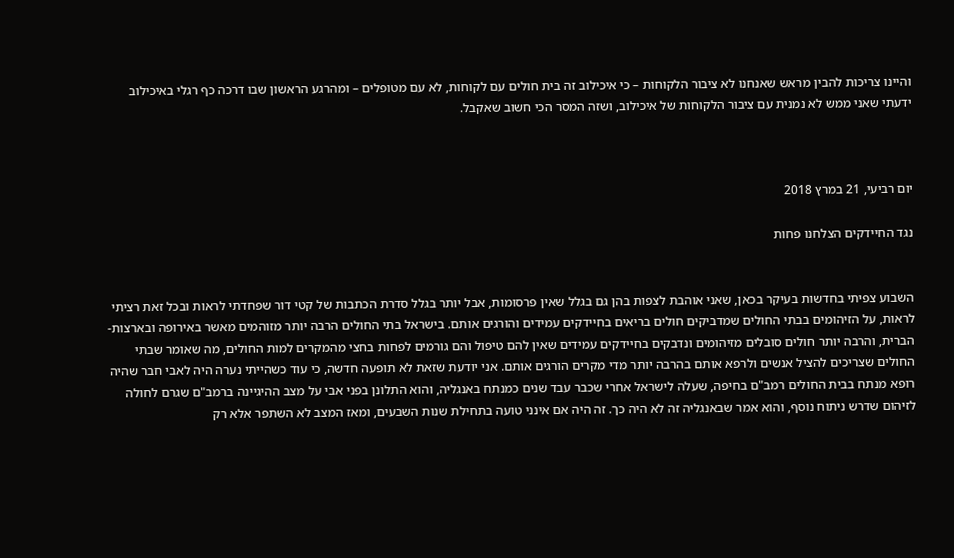והיינו צריכות להבין מראש שאנחנו לא ציבור הלקוחות – כי איכילוב זה בית חולים עם לקוחות, לא עם מטופלים – ומהרגע הראשון שבו דרכה כף רגלי באיכילוב ידעתי שאני ממש לא נמנית עם ציבור הלקוחות של איכילוב, ושזה המסר הכי חשוב שאקבל.



יום רביעי, 21 במרץ 2018

נגד החיידקים הצלחנו פחות


השבוע צפיתי בחדשות בעיקר בכאן, שאני אוהבת לצפות בהן גם בגלל שאין פרסומות, אבל יותר בגלל סדרת הכתבות של קטי דור שפחדתי לראות ובכל זאת רציתי לראות, על הזיהומים בבתי החולים שמדביקים חולים בריאים בחיידקים עמידים והורגים אותם. בישראל בתי החולים הרבה יותר מזוהמים מאשר באירופה ובארצות-הברית, והרבה יותר חולים סובלים מזיהומים ונדבקים בחיידקים עמידים שאין להם טיפול והם גורמים לפחות בחצי מהמקרים למות החולים, מה שאומר שבתי החולים שצריכים להציל אנשים ולרפא אותם בהרבה יותר מדי מקרים הורגים אותם. אני יודעת שזאת לא תופעה חדשה, כי עוד כשהייתי נערה היה לאבי חבר שהיה רופא מנתח בבית החולים רמב"ם בחיפה, שעלה לישראל אחרי שכבר עבד שנים כמנתח באנגליה, והוא התלונן בפני אבי על מצב ההיגיינה ברמב"ם שגרם לחולה לזיהום שדרש ניתוח נוסף, והוא אמר שבאנגליה זה לא היה כך. זה היה אם אינני טועה בתחילת שנות השבעים, ומאז המצב לא השתפר אלא רק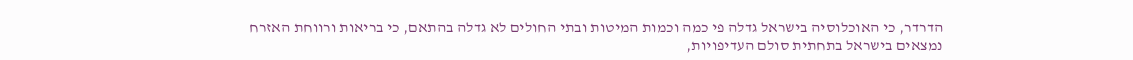הדרדר, כי האוכלוסיה בישראל גדלה פי כמה וכמות המיטות ובתי החולים לא גדלה בהתאם, כי בריאות ורווחת האזרח נמצאים בישראל בתחתית סולם העדיפויות,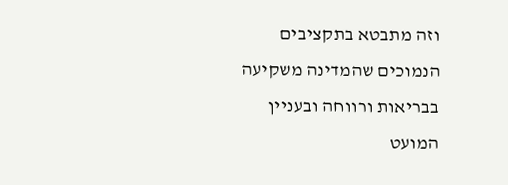וזה מתבטא בתקציבים הנמוכים שהמדינה משקיעה בבריאות ורווחה ובעניין המועט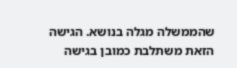שהממשלה מגלה בנושא. הגישה הזאת משתלבת כמובן בגישה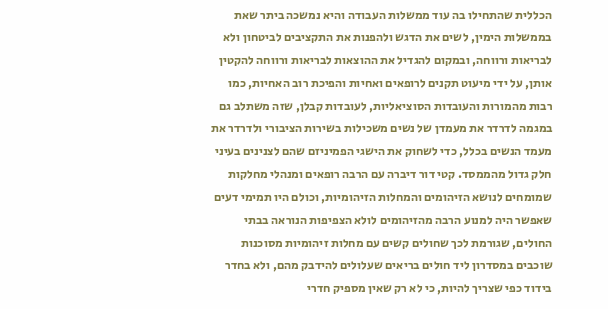הכללית שהתחילו בה עוד ממשלות העבודה והיא נמשכה ביתר שאת בממשלות הימין, לשים את הדגש ולהפנות את התקציבים לביטחון ולא לבריאות ורווחה, ובמקום להגדיל את ההוצאות לבריאות ורווחה להקטין אותן, על ידי מיעוט תקנים לרופאים ואחיות והפיכת רוב האחיות, כמו רבות מהמורות והעובדות הסוציאליות, לעובדות קבלן, שזה משתלב גם במגמה לדרדר את מעמדן של נשים משכילות בשירות הציבורי ולדרדר את מעמד הנשים בכלל, כדי לשחוק את הישגי הפמיניזם שהם לצנינים בעיני חלק גדול מהממסד. קטי דור דיברה עם הרבה רופאים ומנהלי מחלקות שמומחים לנושא הזיהומים והמחלות הזיהומיות, וכולם היו תמימי דעים שאפשר היה למנוע הרבה מהזיהומים לולא הצפיפות הנוראה בבתי החולים, שגורמת לכך שחולים קשים עם מחלות זיהומיות מסוכנות שוכבים במסדרון ליד חולים בריאים שעלולים להידבק מהם, ולא בחדר בידוד כפי שצריך להיות, כי לא רק שאין מספיק חדרי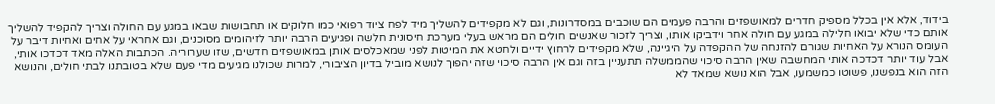בידוד, אלא אין בכלל מספיק חדרים למאושפזים והרבה פעמים הם שוכבים במסדרונות, וגם לא מקפידים להשליך מיד לפח ציוד רפואי כמו חלוקים או תחבושות שבאו במגע עם החולה וצריך להקפיד להשליך אותם כדי שלא יבואו חלילה במגע עם חולה אחר וידביקו אותו, וצריך לזכור שאנשים חולים הם מראש בעלי מערכת חיסונית חלשה ופגיעים הרבה יותר לזיהומים מסוכנים, וגם אחראי על אחים ואחיות דיבר על העומס הנורא על האחיות שגורם להזנחה של ההקפדה על היגיינה, שלא מקפידים לרחוץ ידיים ולחטא את המיטות לפני שמאכלסים אותן במאושפזים חדשים, שזו שערוריה. הכתבות האלה מאד דכדכו אותי, אבל עוד יותר דכדכה אותי המחשבה שאין הרבה סיכוי שהממשלה תתעניין בזה וגם אין הרבה סיכוי שזה יהפוך לנושא מוביל בדיון הציבורי, למרות שכולנו מגיעים מדי פעם שלא בטובתנו לבתי חולים, והנושא הזה הוא בנפשנו, פשוטו כמשמעו, אבל הוא נושא שמאד לא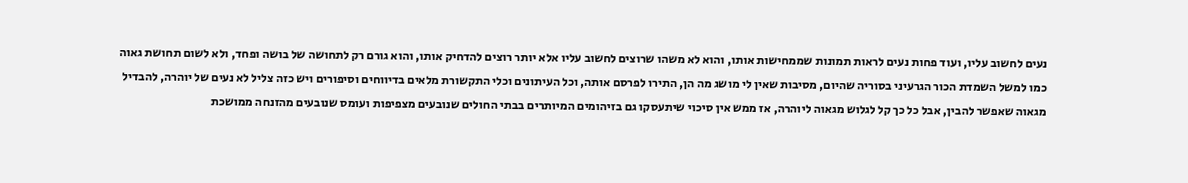נעים לחשוב עליו, ועוד פחות נעים לראות תמונות שממחישות אותו, והוא לא משהו שרוצים לחשוב עליו אלא יותר רוצים להדחיק אותו, והוא גורם רק לתחושה של בושה ופחד, ולא לשום תחושת גאוה כמו למשל השמדת הכור הגרעיני בסוריה שהיום, מסיבות שאין לי מושג מה הן, התירו לפרסם אותה, וכל העיתונים וכלי התקשורת מלאים בדיווחים וסיפורים ויש כזה צליל לא נעים של יוהרה, להבדיל מגאוה שאפשר להבין, אבל כל כך קל לגלוש מגאוה ליוהרה, אז ממש אין סיכוי שיתעסקו גם בזיהומים המיותרים בבתי החולים שנובעים מצפיפות ועומס שנובעים מהזנחה ממושכת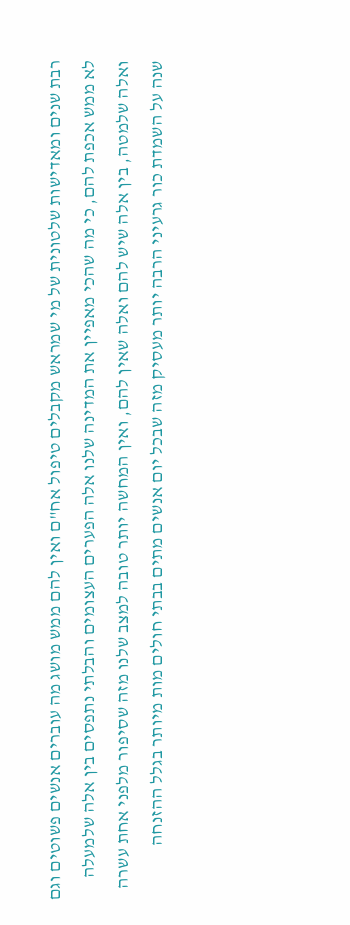רבת שנים ומאדישות שלטונית של מי שמראש מקבלים טיפול אח"ם ואין להם ממש מושג מה עוברים אנשים פשוטים וגם לא ממש אכפת להם, כי מה שהכי מאפיין את המדינה שלנו אלה הפערים העצומים והבלתי נתפסים בין אלה שלמעלה ואלה שלמטה, בין אלה שיש להם ואלה שאין להם, ואין המחשה יותר טובה למצב שלנו מזה שסיפור מלפני אחת עשרה שנה על השמדת כור גרעיני הרבה יותר מעסיק מזה שבכל יום אנשים מתים בבתי חולים מות מיותר בגלל ההזנחה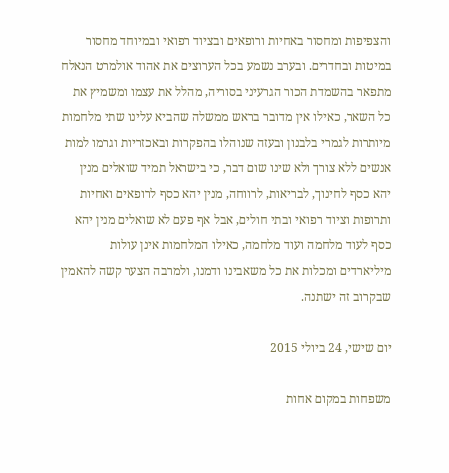והצפיפות ומחסור באחיות ורופאים ובציוד רפואי ובמיוחד מחסור במיטות ובחדרים. ובערב נשמע בכל הערוצים את אהוד אולמרט הנאלח מתפאר בהשמדת הכור הגרעיני בסוריה, מהלל את עצמו ומשמיץ את כל השאר, כאילו אין מדובר בראש ממשלה שהביא עלינו שתי מלחמות מיותרות לגמרי בלבנון ובעזה שנוהלו בהפקרות ובאכזריות וגרמו למות אנשים ללא צורך ולא שינו שום דבר, כי בישראל תמיד שואלים מנין יהא כסף לחינוך, לבריאות, לרווחה, מנין יהא כסף לרופאים ואחיות ותרופות וציוד רפואי ובתי חולים, אבל אף פעם לא שואלים מנין יהא כסף לעוד מלחמה ועוד מלחמה, כאילו המלחמות אינן עולות מיליארדים ומכלות את כל משאבינו ודמנו, ולמרבה הצער קשה להאמין שבקרוב זה ישתנה.

יום שישי, 24 ביולי 2015

משפחות במקום אחות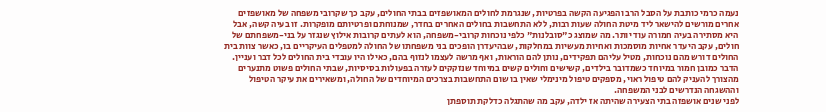נעמה כרמי כותבת על הסבל הרב והפגיעה הקשה בפרטיות, שנגרמת לחולים המאושפזים בבתי החולים, עקב כך שקרובי משפחה של מאושפזים אחרים מורשים להישאר ליד מיטת החולה שעות רבות, ללא התחשבות בחולים האחרים בחדר, שמנוחתם ופרטיותם מופקרות. זו בעיה קשה, אבל היא מסתירה בעיה חמורה עוד יותר. מה שמוצג כ"סובלנות" כלפי נוכחות קרובי-משפחה, הוא לעתים קרובות אילוץ שנגזר על בני-משפחתם של חולים, עקב היעדר אחיות מוסמכות ואחיות מעשיות במחלקות, שבהיעדרן הופכים בני משפחתו של החולה למטפלים העיקריים בו, כאשר צוות בית החולים דורש מהם נוכחות, מטיל עליהם תפקידים, נותן להם הוראות, ואף מרשה לעצמו לנזוף בהם, כאילו היו עובדי בית החולים לכל דבר ועניין. הדבר כמובן חמור במיוחד כשמדובר בילדים, קשישים וחולים קשים במיוחד שנזקקים לעזרה בפעולות בסיסיות, שבתי החולים פשוט מתנערים מהצורך להעניק להם טיפול ראוי, מספקים טיפול מינימלי שאין בו שום התחשבות בצרכים המיוחדים של החולה, ומשאירים את עיקר הטיפול וההשגחה הנדרשים לבני המשפחה.
לפני שנים אושפזה בתי הצעירה שהיתה אז ילדה, עקב מה שהתגלה כדלקת תוספתן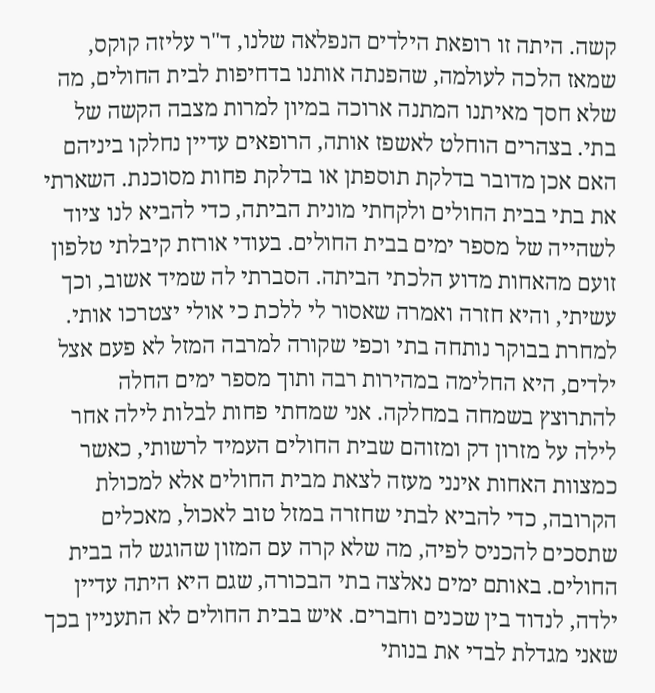קשה. היתה זו רופאת הילדים הנפלאה שלנו, ד"ר עליזה קוקס, שמאז הלכה לעולמה, שהפנתה אותנו בדחיפות לבית החולים, מה שלא חסך מאיתנו המתנה ארוכה במיון למרות מצבה הקשה של בתי. בצהרים הוחלט לאשפז אותה, הרופאים עדיין נחלקו ביניהם האם אכן מדובר בדלקת תוספתן או בדלקת פחות מסוכנת. השארתי את בתי בבית החולים ולקחתי מונית הביתה, כדי להביא לנו ציוד לשהייה של מספר ימים בבית החולים. בעודי אורזת קיבלתי טלפון זועם מהאחות מדוע הלכתי הביתה. הסברתי לה שמיד אשוב, וכך עשיתי, והיא חזרה ואמרה שאסור לי ללכת כי אולי יצטרכו אותי. למחרת בבוקר נותחה בתי וכפי שקורה למרבה המזל לא פעם אצל ילדים, היא החלימה במהירות רבה ותוך מספר ימים החלה להתרוצץ בשמחה במחלקה. אני שמחתי פחות לבלות לילה אחר לילה על מזרון דק ומזוהם שבית החולים העמיד לרשותי, כאשר כמצוות האחות אינני מעזה לצאת מבית החולים אלא למכולת הקרובה, כדי להביא לבתי שחזרה במזל טוב לאכול, מאכלים שתסכים להכניס לפיה, מה שלא קרה עם המזון שהוגש לה בבית החולים. באותם ימים נאלצה בתי הבכורה, שגם היא היתה עדיין ילדה, לנדוד בין שכנים וחברים. איש בבית החולים לא התעניין בכך שאני מגדלת לבדי את בנותי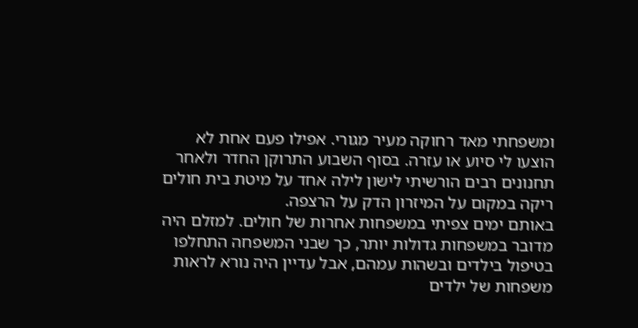ומשפחתי מאד רחוקה מעיר מגורי. אפילו פעם אחת לא הוצעו לי סיוע או עזרה. בסוף השבוע התרוקן החדר ולאחר תחנונים רבים הורשיתי לישון לילה אחד על מיטת בית חולים ריקה במקום על המיזרון הדק על הרצפה.
באותם ימים צפיתי במשפחות אחרות של חולים. למזלם היה מדובר במשפחות גדולות יותר, כך שבני המשפחה התחלפו בטיפול בילדים ובשהות עמהם, אבל עדיין היה נורא לראות משפחות של ילדים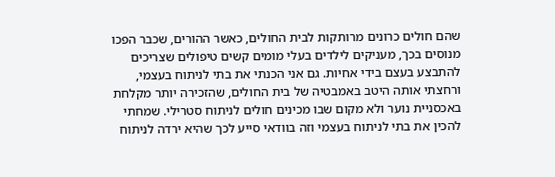שהם חולים כרונים מרותקות לבית החולים, כאשר ההורים, שכבר הפכו מנוסים בכך, מעניקים לילדים בעלי מומים קשים טיפולים שצריכים להתבצע בעצם בידי אחיות. גם אני הכנתי את בתי לניתוח בעצמי, ורחצתי אותה היטב באמבטיה של בית החולים, שהזכירה יותר מקלחת באכסניית נוער ולא מקום שבו מכינים חולים לניתוח סטרילי. שמחתי להכין את בתי לניתוח בעצמי וזה בוודאי סייע לכך שהיא ירדה לניתוח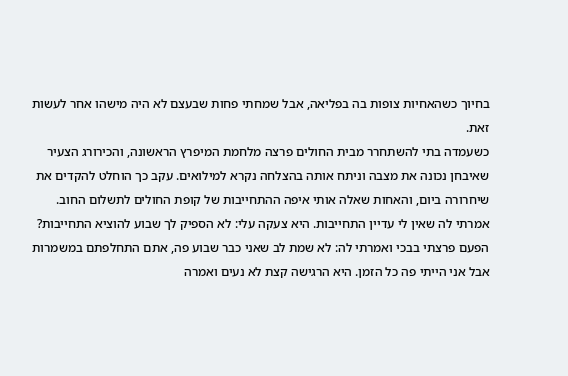בחיוך כשהאחיות צופות בה בפליאה, אבל שמחתי פחות שבעצם לא היה מישהו אחר לעשות זאת.
כשעמדה בתי להשתחרר מבית החולים פרצה מלחמת המיפרץ הראשונה, והכירורג הצעיר שאיבחן נכונה את מצבה וניתח אותה בהצלחה נקרא למילואים. עקב כך הוחלט להקדים את שיחרורה ביום, והאחות שאלה אותי איפה ההתחייבות של קופת החולים לתשלום החוב. אמרתי לה שאין לי עדיין התחייבות. היא צעקה עלי: לא הספיק לך שבוע להוציא התחייבות? הפעם פרצתי בבכי ואמרתי לה: לא שמת לב שאני כבר שבוע פה, אתם התחלפתם במשמרות אבל אני הייתי פה כל הזמן. היא הרגישה קצת לא נעים ואמרה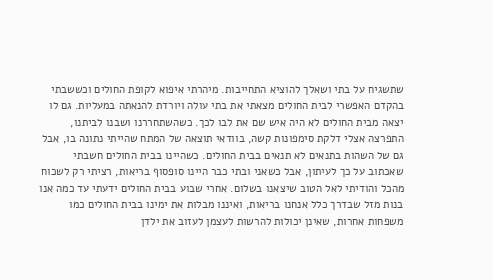שתשגיח על בתי ושאלך להוציא התחייבות. מיהרתי איפוא לקופת החולים וכששבתי בהקדם האפשרי לבית החולים מצאתי את בתי עולה ויורדת להנאתה במעליות. גם לו יצאה מבית החולים לא היה איש שם את לבו לכך. כשהשתחררנו ושבנו לביתנו, התפרצה אצלי דלקת סימפונות קשה, בוודאי תוצאה של המתח שהייתי נתונה בו, אבל גם של השהות בתנאים לא תנאים בבית החולים. כשהיינו בבית החולים חשבתי שאכתוב על כך לעיתון, אבל כשאני ובתי כבר היינו סופסוף בריאות, רציתי רק לשכוח מהכל והודיתי לאל הטוב שיצאנו בשלום. אחרי שבוע בבית החולים ידעתי עד כמה אנו בנות מזל שבדרך כלל אנחנו בריאות, ואיננו מבלות את ימינו בבית החולים כמו משפחות אחרות, שאינן יכולות להרשות לעצמן לעזוב את ילדן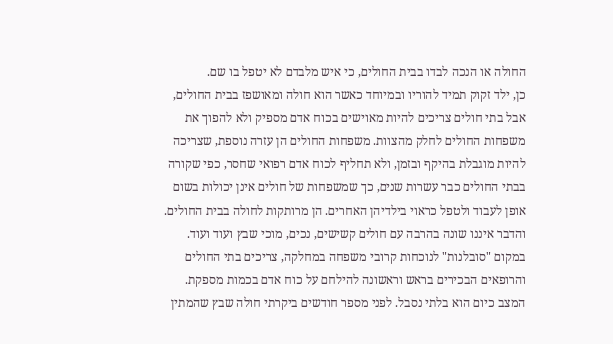החולה או הנכה לבדו בבית החולים, כי איש מלבדם לא יטפל בו שם.
כן, ילד זקוק תמיד להוריו ובמיוחד כאשר הוא חולה ומאושפז בבית החולים, אבל בתי חולים צריכים להיות מאוישים בכוח אדם מספיק ולא להפוך את משפחות החולים לחלק מהצוות. משפחות החולים הן עזרה נוספת, שצריכה להיות מוגבלת בהיקף ובזמן, ולא תחליף לכוח אדם רפואי שחסר, כפי שקורה בבתי החולים כבר עשרות שנים, כך שמשפחות של חולים אינן יכולות בשום אופן לעבוד ולטפל כראוי בילדיהן האחרים. הן מרותקות לחולה בבית החולים. והדבר איננו שונה בהרבה עם חולים קשישים, נכים, מוכי שבץ ועוד ועוד.
במקום "סובלנות" לנוכחות קרובי משפחה במחלקה, צריכים בתי החולים והרופאים הבכירים בראש וראשונה להילחם על כוח אדם בכמות מספקת. המצב כיום הוא בלתי נסבל. לפני מספר חודשים ביקרתי חולה שבץ שהמתין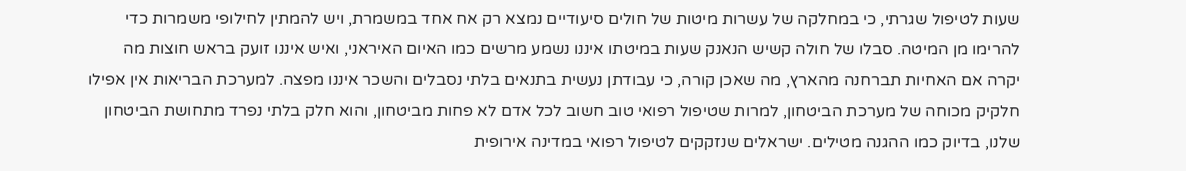שעות לטיפול שגרתי, כי במחלקה של עשרות מיטות של חולים סיעודיים נמצא רק אח אחד במשמרת, ויש להמתין לחילופי משמרות כדי להרימו מן המיטה. סבלו של חולה קשיש הנאנק שעות במיטתו איננו נשמע מרשים כמו האיום האיראני, ואיש איננו זועק בראש חוצות מה יקרה אם האחיות תברחנה מהארץ, מה שאכן קורה, כי עבודתן נעשית בתנאים בלתי נסבלים והשכר איננו מפצה. למערכת הבריאות אין אפילו חלקיק מכוחה של מערכת הביטחון, למרות שטיפול רפואי טוב חשוב לכל אדם לא פחות מביטחון, והוא חלק בלתי נפרד מתחושת הביטחון שלנו, בדיוק כמו ההגנה מטילים. ישראלים שנזקקים לטיפול רפואי במדינה אירופית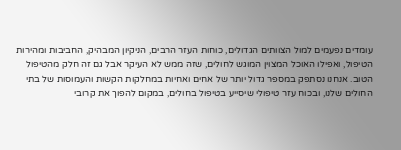עומדים נפעמים למול הצוותים הגדולים, כוחות העזר הרבים, הניקיון המבהיק, החביבות ומהירות הטיפול, ואפילו האוכל המצוין המוגש לחולים, שזה ממש לא העיקר אבל גם זה חלק מהטיפול הטוב. אנחנו נסתפק במספר גדול יותר של אחים ואחיות במחלקות הקשות והעמוסות של בתי החולים שלנו, ובכוח עזר טיפולי שיסייע בטיפול בחולים, במקום להפוך את קרובי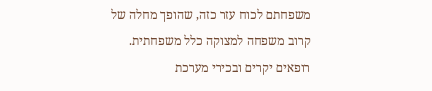משפחתם לכוח עזר כזה, שהופך מחלה של קרוב משפחה למצוקה כלל משפחתית. רופאים יקרים ובכירי מערכת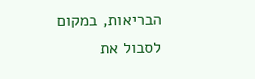הבריאות, במקום לסבול את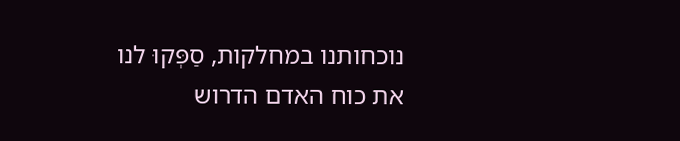נוכחותנו במחלקות, סַפְּקוּ לנו את כוח האדם הדרוש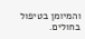והמיומן בטיפול בחולים.